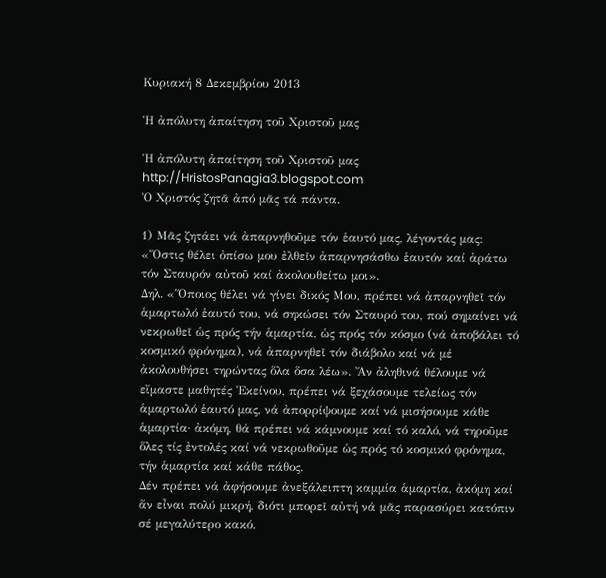Κυριακή 8 Δεκεμβρίου 2013

Ἡ ἀπόλυτη ἀπαίτηση τοῦ Χριστοῦ μας

Ἡ ἀπόλυτη ἀπαίτηση τοῦ Χριστοῦ μας
http://HristosPanagia3.blogspot.com
Ὁ Χριστός ζητᾶ ἀπό μᾶς τά πάντα.

1) Μᾶς ζητάει νά ἀπαρνηθοῦμε τόν ἑαυτό μας, λέγοντάς μας: «Ὅστις θέλει ὀπίσω μου ἐλθεῖν ἀπαρνησάσθω ἑαυτόν καί ἀράτω τόν Σταυρόν αὐτοῦ καί ἀκολουθείτω μοι».
Δηλ. «Ὅποιος θέλει νά γίνει δικός Μου, πρέπει νά ἀπαρνηθεῖ τόν ἁμαρτωλό ἑαυτό του, νά σηκώσει τόν Σταυρό του, πού σημαίνει νά νεκρωθεῖ ὡς πρός τήν ἁμαρτία, ὡς πρός τόν κόσμο (νά ἀποβάλει τό κοσμικό φρόνημα), νά ἀπαρνηθεῖ τόν διάβολο καί νά μέ ἀκολουθήσει τηρώντας ὅλα ὅσα λέω». Ἄν ἀληθινά θέλουμε νά εἴμαστε μαθητές Ἐκείνου, πρέπει νά ξεχάσουμε τελείως τόν ἁμαρτωλό ἑαυτό μας, νά ἀπορρίψουμε καί νά μισήσουμε κάθε ἁμαρτία· ἀκόμη, θά πρέπει νά κάμνουμε καί τό καλό, νά τηροῦμε ὅλες τίς ἐντολές καί νά νεκρωθοῦμε ὡς πρός τό κοσμικό φρόνημα, τήν ἁμαρτία καί κάθε πάθος.
Δέν πρέπει νά ἀφήσουμε ἀνεξάλειπτη καμμία ἁμαρτία, ἀκόμη καί ἄν εἶναι πολύ μικρή, διότι μπορεῖ αὐτή νά μᾶς παρασύρει κατόπιν σέ μεγαλύτερο κακό.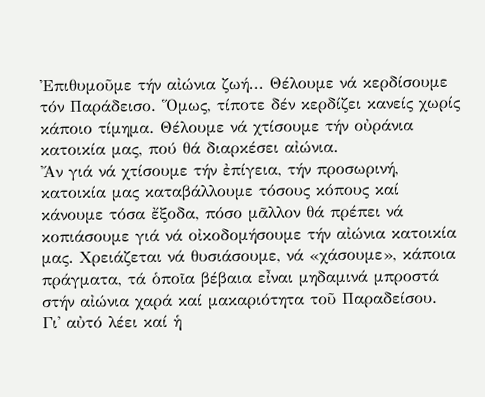Ἐπιθυμοῦμε τήν αἰώνια ζωή... Θέλουμε νά κερδίσουμε τόν Παράδεισο. Ὅμως, τίποτε δέν κερδίζει κανείς χωρίς κάποιο τίμημα. Θέλουμε νά χτίσουμε τήν οὐράνια κατοικία μας, πού θά διαρκέσει αἰώνια.
Ἄν γιά νά χτίσουμε τήν ἐπίγεια, τήν προσωρινή, κατοικία μας καταβάλλουμε τόσους κόπους καί κάνουμε τόσα ἔξοδα, πόσο μᾶλλον θά πρέπει νά κοπιάσουμε γιά νά οἰκοδομήσουμε τήν αἰώνια κατοικία μας. Χρειάζεται νά θυσιάσουμε, νά «χάσουμε», κάποια πράγματα, τά ὁποῖα βέβαια εἶναι μηδαμινά μπροστά στήν αἰώνια χαρά καί μακαριότητα τοῦ Παραδείσου.
Γι' αὐτό λέει καί ἡ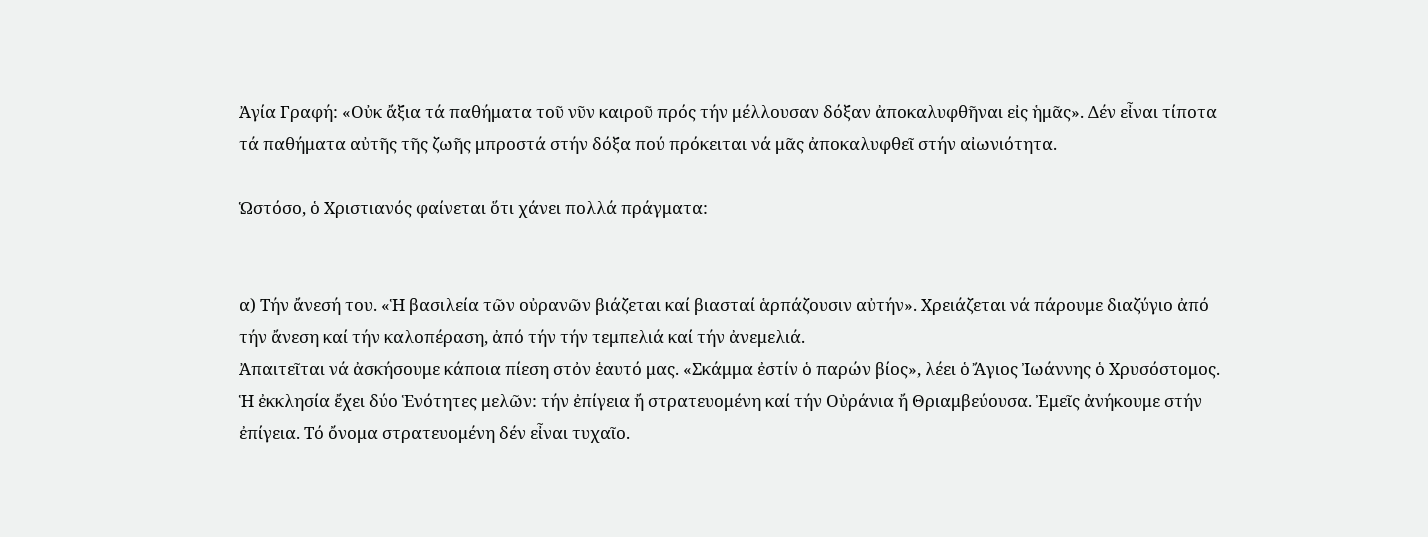Ἀγία Γραφή: «Οὐκ ἄξια τά παθήματα τοῦ νῦν καιροῦ πρός τήν μέλλουσαν δόξαν ἀποκαλυφθῆναι εἰς ἡμᾶς». Δέν εἶναι τίποτα τά παθήματα αὐτῆς τῆς ζωῆς μπροστά στήν δόξα πού πρόκειται νά μᾶς ἀποκαλυφθεῖ στήν αἰωνιότητα.

Ὡστόσο, ὁ Χριστιανός φαίνεται ὅτι χάνει πολλά πράγματα:


α) Τήν ἄνεσή του. «Ἡ βασιλεία τῶν οὐρανῶν βιάζεται καί βιασταί ἁρπάζουσιν αὐτήν». Χρειάζεται νά πάρουμε διαζύγιο ἀπό τήν ἄνεση καί τήν καλοπέραση, ἀπό τήν τήν τεμπελιά καί τήν ἀνεμελιά.
Ἀπαιτεῖται νά ἀσκήσουμε κάποια πίεση στὀν ἑαυτό μας. «Σκάμμα ἐστίν ὁ παρών βίος», λέει ὁ Ἄγιος Ἰωάννης ὁ Χρυσόστομος.
Ἡ ἐκκλησία ἔχει δύο Ἑνότητες μελῶν: τήν ἐπίγεια ἤ στρατευομένη καί τήν Οὐράνια ἤ Θριαμβεύουσα. Ἐμεῖς ἀνήκουμε στήν ἐπίγεια. Τό ὄνομα στρατευομένη δέν εἶναι τυχαῖο.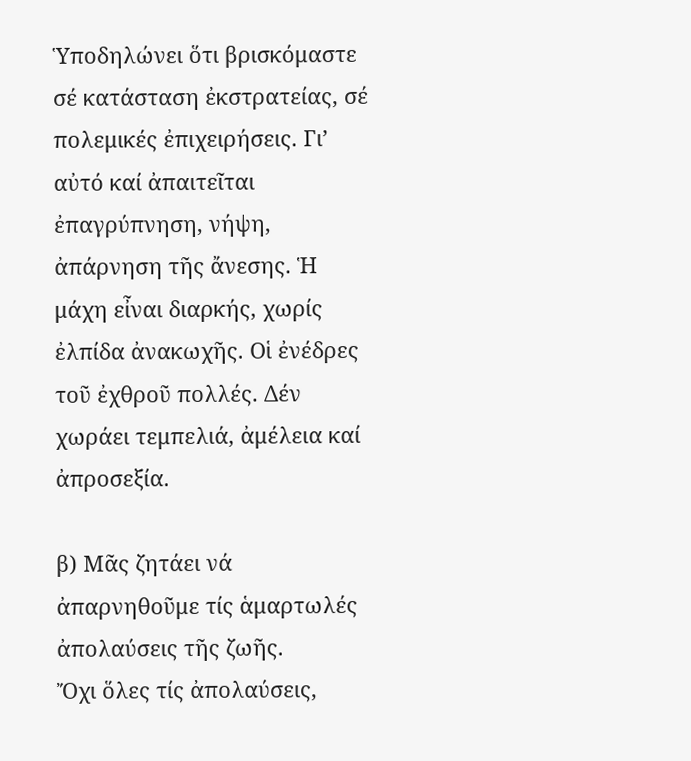Ὑποδηλώνει ὅτι βρισκόμαστε σέ κατάσταση ἐκστρατείας, σέ πολεμικές ἐπιχειρήσεις. Γι’ αὐτό καί ἀπαιτεῖται ἐπαγρύπνηση, νήψη, ἀπάρνηση τῆς ἄνεσης. Ἡ μάχη εἶναι διαρκής, χωρίς ἐλπίδα ἀνακωχῆς. Οἱ ἐνέδρες τοῦ ἐχθροῦ πολλές. Δέν χωράει τεμπελιά, ἀμέλεια καί ἀπροσεξία.

β) Μᾶς ζητάει νά ἀπαρνηθοῦμε τίς ἁμαρτωλές ἀπολαύσεις τῆς ζωῆς.
Ὄχι ὅλες τίς ἀπολαύσεις,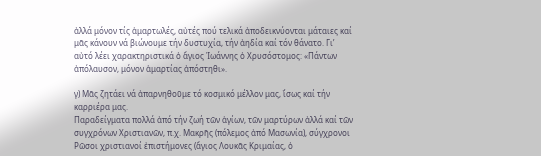ἀλλά μόνον τίς ἁμαρτωλές, αὐτές πού τελικά ἀποδεικνύονται μάταιες καί μᾶς κάνουν νά βιώνουμε τήν δυστυχία, τήν ἀηδία καί τόν θάνατο. Γι’ αὐτό λέει χαρακτηριστικά ὁ ἅγιος Ἰωάννης ὁ Χρυσόστομος: «Πάντων ἀπόλαυσον, μόνον ἁμαρτίας ἀπόστηθι».

γ) Μᾶς ζητάει νά ἀπαρνηθοῦμε τό κοσμικό μέλλον μας, ἴσως καί τήν καρριέρα μας.
Παραδείγματα πολλά ἀπό τήν ζωή τῶν ἁγίων, τῶν μαρτύρων ἀλλά καί τῶν συγχρόνων Χριστιανῶν, π.χ. Μακρῆς (πόλεμος ἀπό Μασωνία), σύγχρονοι Ρῶσοι χριστιανοί ἐπιστήμονες (ἅγιος Λουκᾶς Κριμαίας, ὁ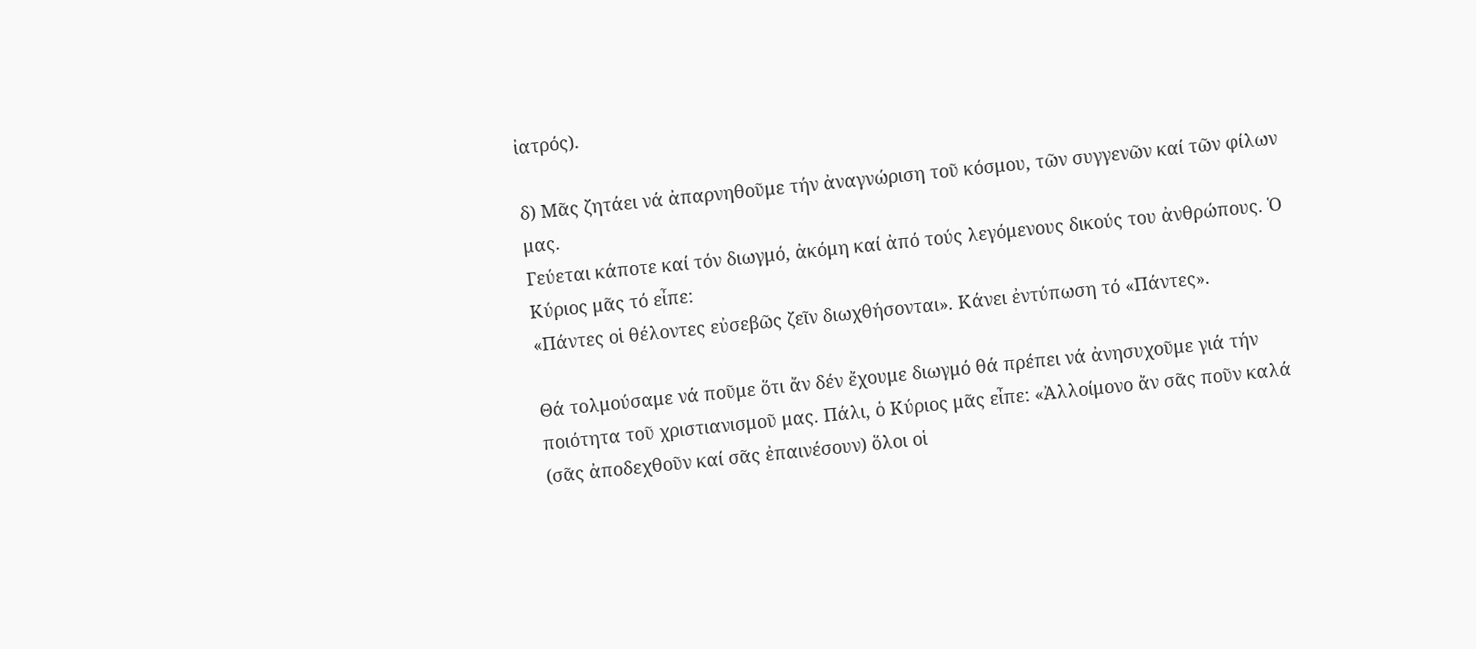ἰατρός).

δ) Μᾶς ζητάει νά ἀπαρνηθοῦμε τήν ἀναγνώριση τοῦ κόσμου, τῶν συγγενῶν καί τῶν φίλων μας.
Γεύεται κάποτε καί τόν διωγμό, ἀκόμη καί ἀπό τούς λεγόμενους δικούς του ἀνθρώπους. Ὁ Κύριος μᾶς τό εἶπε:
«Πάντες οἱ θέλοντες εὐσεβῶς ζεῖν διωχθήσονται». Κάνει ἐντύπωση τό «Πάντες».

Θά τολμούσαμε νά ποῦμε ὅτι ἄν δέν ἔχουμε διωγμό θά πρέπει νά ἀνησυχοῦμε γιά τήν ποιότητα τοῦ χριστιανισμοῦ μας. Πάλι, ὁ Κύριος μᾶς εἶπε: «Ἀλλοίμονο ἄν σᾶς ποῦν καλά (σᾶς ἀποδεχθοῦν καί σᾶς ἐπαινέσουν) ὅλοι οἱ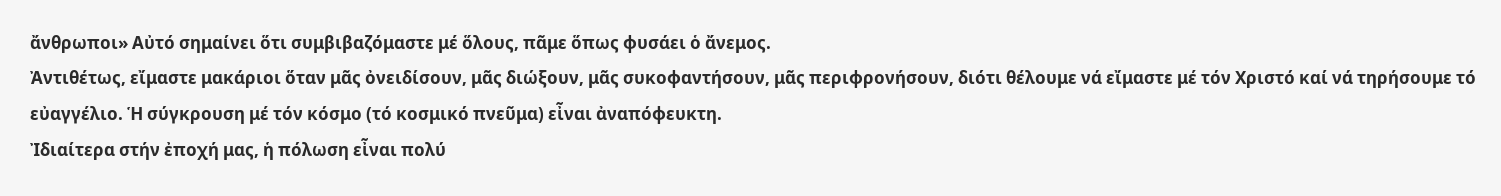ἄνθρωποι» Αὐτό σημαίνει ὅτι συμβιβαζόμαστε μέ ὅλους, πᾶμε ὅπως φυσάει ὁ ἄνεμος.
Ἀντιθέτως, εἴμαστε μακάριοι ὅταν μᾶς ὀνειδίσουν, μᾶς διώξουν, μᾶς συκοφαντήσουν, μᾶς περιφρονήσουν, διότι θέλουμε νά εἴμαστε μέ τόν Χριστό καί νά τηρήσουμε τό εὐαγγέλιο. Ἡ σύγκρουση μέ τόν κόσμο (τό κοσμικό πνεῦμα) εἶναι ἀναπόφευκτη.
Ἰδιαίτερα στήν ἐποχή μας, ἡ πόλωση εἶναι πολύ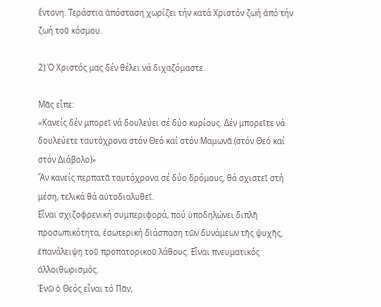ἔντονη. Τεράστια ἀπόσταση χωρίζει τήν κατά Χριστόν ζωή ἀπό τήν ζωή τοῦ κόσμου.

2) Ὁ Χριστός μας δέν θέλει νά διχαζόμαστε.

Μᾶς εἶπε:
«Κανείς δέν μπορεῖ νά δουλεύει σέ δύο κυρίους. Δέν μπορεῖτε νά δουλεύετε ταυτόχρονα στόν Θεό καί στόν Μαμωνᾶ.(στόν Θεό καί στόν Διάβολο)»
Ἄν κανείς περπατᾶ ταυτόχρονα σέ δύο δρόμους, θά σχιστεῖ στή μέση, τελικά θά αὐτοδιαλυθεῖ.
Εἶναι σχιζοφρενική συμπεριφορά, πού ὑποδηλώνει διπλῆ προσωπικότητα, ἐσωτερική διάσπαση τῶν δυνάμεων τῆς ψυχῆς, ἐπανάλειψη τοῦ προπατορικοῦ λάθους. Εἶναι πνευματικός ἀλλοιθωρισμός.
Ἐνῶ ὁ Θεός εἶναι τό Πᾶν,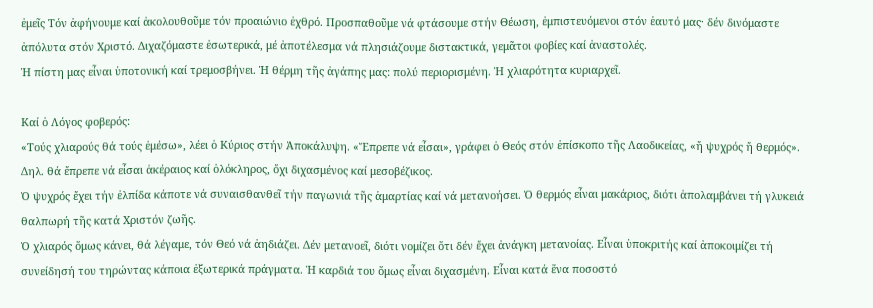ἐμεῖς Τόν ἀφήνουμε καί ἀκολουθοῦμε τόν προαιώνιο ἐχθρό. Προσπαθοῦμε νά φτάσουμε στήν Θέωση, ἐμπιστευόμενοι στόν ἑαυτό μας· δέν δινόμαστε ἀπόλυτα στόν Χριστό. Διχαζόμαστε ἐσωτερικά, μέ ἀποτέλεσμα νά πλησιάζουμε διστακτικά, γεμᾶτοι φοβίες καί ἀναστολές.
Ἡ πίστη μας εἶναι ὑποτονική καί τρεμοσβήνει. Ἡ θέρμη τῆς ἀγάπης μας: πολύ περιορισμένη. Ἡ χλιαρότητα κυριαρχεῖ.

Καί ὁ Λόγος φοβερός:
«Τούς χλιαρούς θά τούς ἐμέσω», λέει ὁ Κύριος στήν Ἀποκάλυψη. «Ἔπρεπε νά εἶσαι», γράφει ὁ Θεός στόν ἐπίσκοπο τῆς Λαοδικείας, «ἤ ψυχρός ἤ θερμός». Δηλ. θά ἔπρεπε νά εἶσαι ἀκέραιος καί ὁλόκληρος, ὄχι διχασμένος καί μεσοβέζικος.
Ὁ ψυχρός ἔχει τήν ἐλπίδα κάποτε νά συναισθανθεῖ τήν παγωνιά τῆς ἁμαρτίας καί νά μετανοήσει. Ὁ θερμός εἶναι μακάριος, διότι ἀπολαμβάνει τή γλυκειά θαλπωρή τῆς κατά Χριστόν ζωῆς.
Ὁ χλιαρός ὅμως κάνει, θά λέγαμε, τόν Θεό νά ἀηδιάζει. Δέν μετανοεῖ, διότι νομίζει ὅτι δέν ἔχει ἀνάγκη μετανοίας. Εἶναι ὑποκριτής καί ἀποκοιμίζει τή συνείδησή του τηρώντας κάποια ἐξωτερικά πράγματα. Ἡ καρδιά του ὅμως εἶναι διχασμένη. Εἶναι κατά ἕνα ποσοστό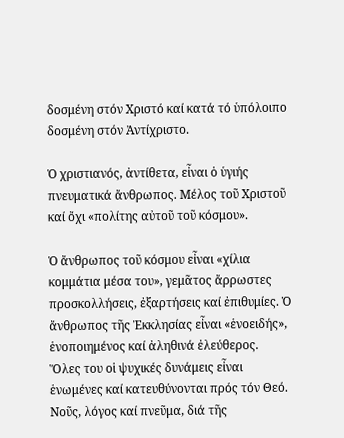δοσμένη στόν Χριστό καί κατά τό ὑπόλοιπο δοσμένη στόν Ἀντίχριστο.

Ὁ χριστιανός, ἀντίθετα, εἶναι ὁ ὑγιής πνευματικά ἄνθρωπος. Μέλος τοῦ Χριστοῦ καί ὄχι «πολίτης αὐτοῦ τοῦ κόσμου».

Ὁ ἄνθρωπος τοῦ κόσμου εἶναι «χίλια κομμάτια μέσα του», γεμᾶτος ἄρρωστες προσκολλήσεις, ἐξαρτήσεις καί ἐπιθυμίες. Ὁ ἄνθρωπος τῆς Ἐκκλησίας εἶναι «ἑνοειδής», ἑνοποιημένος καί ἀληθινά ἐλεύθερος.
Ὅλες του οἱ ψυχικές δυνάμεις εἶναι ἑνωμένες καί κατευθύνονται πρός τόν Θεό. Νοῦς, λόγος καί πνεῦμα, διά τῆς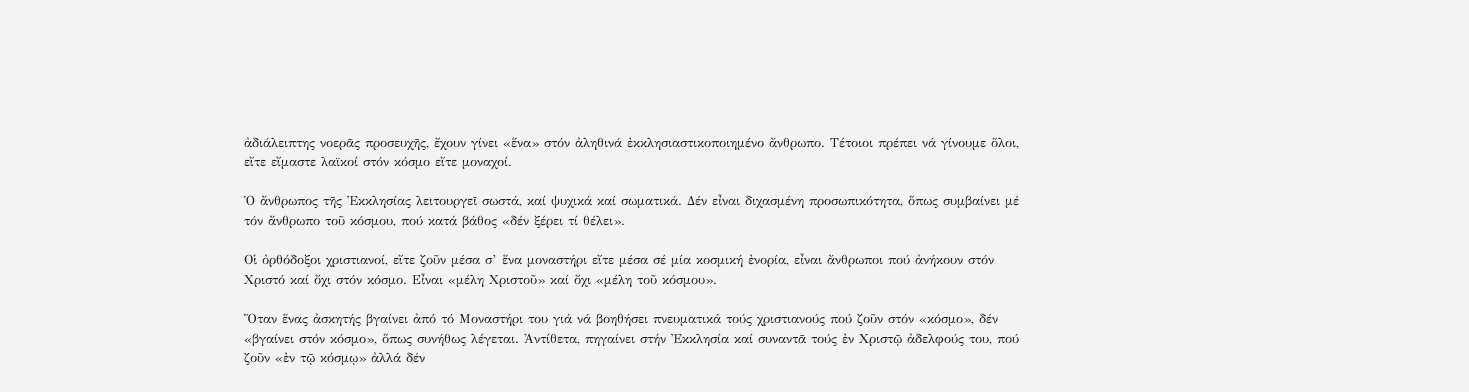ἀδιάλειπτης νοερᾶς προσευχῆς, ἔχουν γίνει «ἕνα» στόν ἀληθινά ἐκκλησιαστικοποιημένο ἄνθρωπο. Τέτοιοι πρέπει νά γίνουμε ὅλοι, εἴτε εἴμαστε λαϊκοί στόν κόσμο εἴτε μοναχοί.

Ὁ ἄνθρωπος τῆς Ἐκκλησίας λειτουργεῖ σωστά, καί ψυχικά καί σωματικά. Δέν εἶναι διχασμένη προσωπικότητα, ὅπως συμβαίνει μέ τόν ἄνθρωπο τοῦ κόσμου, πού κατά βάθος «δέν ξέρει τί θέλει».

Οἱ ὀρθόδοξοι χριστιανοί, εἴτε ζοῦν μέσα σ’ ἕνα μοναστήρι εἴτε μέσα σέ μία κοσμική ἐνορία, εἶναι ἄνθρωποι πού ἀνήκουν στόν Χριστό καί ὄχι στόν κόσμο. Εἶναι «μέλη Χριστοῦ» καί ὄχι «μέλη τοῦ κόσμου».

Ὅταν ἕνας ἀσκητής βγαίνει ἀπό τό Μοναστήρι του γιά νά βοηθήσει πνευματικά τούς χριστιανούς πού ζοῦν στόν «κόσμο», δέν «βγαίνει στόν κόσμο», ὅπως συνήθως λέγεται. Ἀντίθετα, πηγαίνει στήν Ἐκκλησία καί συναντᾶ τούς ἐν Χριστῷ ἀδελφούς του, πού ζοῦν «ἐν τῷ κόσμῳ» ἀλλά δέν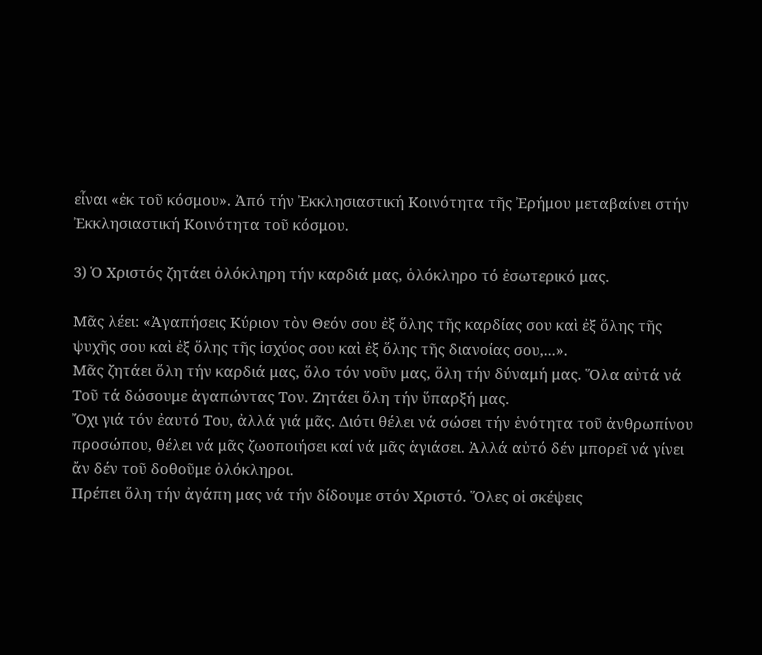εἶναι «ἐκ τοῦ κόσμου». Ἀπό τήν Ἐκκλησιαστική Κοινότητα τῆς Ἐρήμου μεταβαίνει στήν Ἐκκλησιαστική Κοινότητα τοῦ κόσμου.

3) Ὁ Χριστός ζητάει ὁλόκληρη τήν καρδιά μας, ὁλόκληρο τό ἐσωτερικό μας.

Μᾶς λέει: «Ἀγαπήσεις Κύριον τὸν Θεόν σου ἐξ ὅλης τῆς καρδίας σου καὶ ἐξ ὅλης τῆς ψυχῆς σου καὶ ἐξ ὅλης τῆς ἰσχύος σου καὶ ἐξ ὅλης τῆς διανοίας σου,...».
Μᾶς ζητάει ὅλη τήν καρδιά μας, ὅλο τόν νοῦν μας, ὅλη τήν δύναμή μας. Ὅλα αὐτά νά Τοῦ τά δώσουμε ἀγαπώντας Τον. Ζητάει ὅλη τήν ὕπαρξή μας.
Ὄχι γιά τόν ἐαυτό Του, ἀλλά γιά μᾶς. Διότι θέλει νά σώσει τήν ἑνότητα τοῦ ἀνθρωπίνου προσώπου, θέλει νά μᾶς ζωοποιήσει καί νά μᾶς ἁγιάσει. Ἀλλά αὐτό δέν μπορεῖ νά γίνει ἄν δέν τοῦ δοθοῦμε ὁλόκληροι.
Πρέπει ὅλη τήν ἀγάπη μας νά τήν δίδουμε στόν Χριστό. Ὅλες οἱ σκέψεις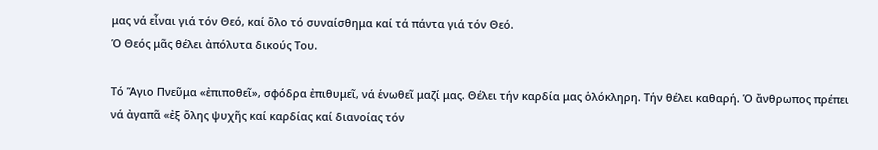μας νά εἶναι γιά τόν Θεό, καί ὅλο τό συναίσθημα καί τά πάντα γιά τόν Θεό.
Ὁ Θεός μᾶς θέλει ἀπόλυτα δικούς Του.

Τό Ἅγιο Πνεῦμα «ἐπιποθεῖ», σφόδρα ἐπιθυμεῖ, νά ἑνωθεῖ μαζί μας. Θέλει τήν καρδία μας ὁλόκληρη. Τήν θέλει καθαρή. Ὁ ἄνθρωπος πρέπει νά ἀγαπᾶ «ἐξ ὅλης ψυχῆς καί καρδίας καί διανοίας τόν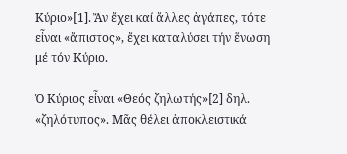Κύριο»[1]. Ἄν ἔχει καί ἄλλες ἀγάπες, τότε εἶναι «ἄπιστος», ἔχει καταλύσει τήν ἕνωση μέ τόν Κύριο.

Ὁ Κύριος εἶναι «Θεός ζηλωτής»[2] δηλ. «ζηλότυπος». Μᾶς θέλει ἀποκλειστικά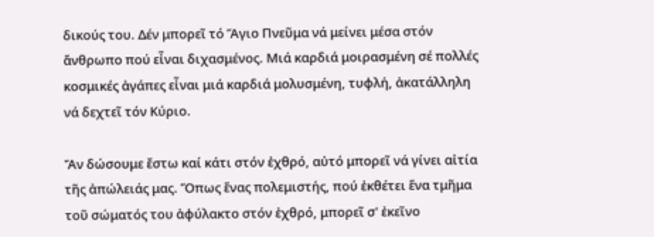δικούς του. Δέν μπορεῖ τό Ἅγιο Πνεῦμα νά μείνει μέσα στόν ἄνθρωπο πού εἶναι διχασμένος. Μιά καρδιά μοιρασμένη σέ πολλές κοσμικές ἀγάπες εἶναι μιά καρδιά μολυσμένη, τυφλή, ἀκατάλληλη νά δεχτεῖ τόν Κύριο.

Ἄν δώσουμε ἔστω καί κάτι στόν ἐχθρό, αὐτό μπορεῖ νά γίνει αἰτία τῆς ἀπώλειάς μας. Ὅπως ἕνας πολεμιστής, πού ἐκθέτει ἕνα τμῆμα τοῦ σώματός του ἀφύλακτο στόν ἐχθρό, μπορεῖ σ' ἐκεῖνο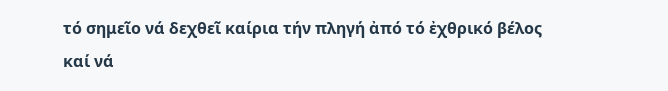τό σημεῖο νά δεχθεῖ καίρια τήν πληγή ἀπό τό ἐχθρικό βέλος καί νά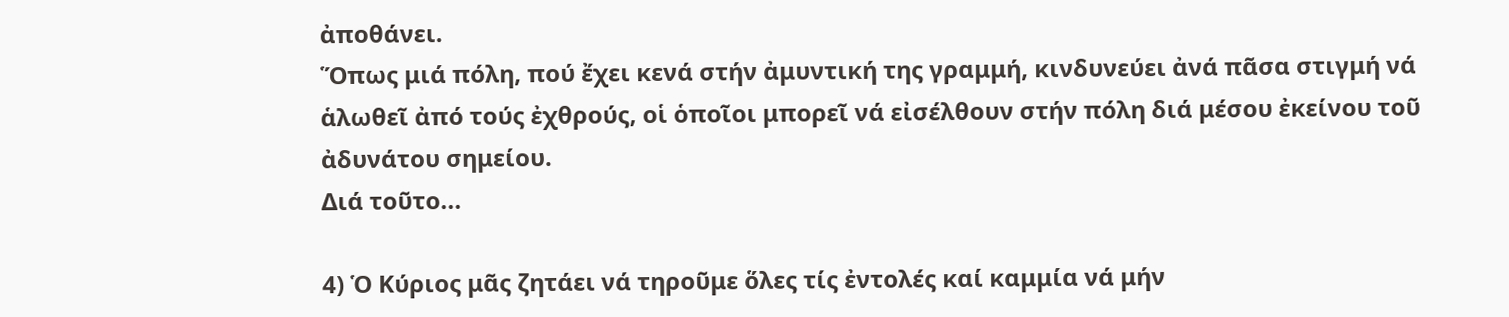ἀποθάνει.
Ὅπως μιά πόλη, πού ἔχει κενά στήν ἀμυντική της γραμμή, κινδυνεύει ἀνά πᾶσα στιγμή νά ἁλωθεῖ ἀπό τούς ἐχθρούς, οἱ ὁποῖοι μπορεῖ νά εἰσέλθουν στήν πόλη διά μέσου ἐκείνου τοῦ ἀδυνάτου σημείου.
Διά τοῦτο...

4) Ὁ Κύριος μᾶς ζητάει νά τηροῦμε ὅλες τίς ἐντολές καί καμμία νά μήν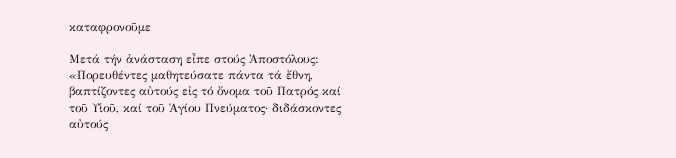καταφρονοῦμε

Μετά τήν ἀνάσταση εἶπε στούς Ἀποστόλους:
«Πορευθέντες μαθητεύσατε πάντα τά ἔθνη, βαπτίζοντες αὐτούς εἰς τό ὄνομα τοῦ Πατρός καί τοῦ Υἱοῦ, καί τοῦ Ἁγίου Πνεύματος· διδάσκοντες αὐτούς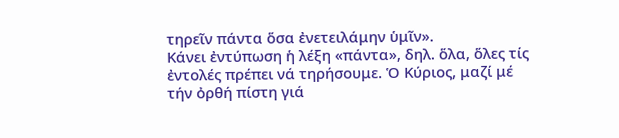τηρεῖν πάντα ὅσα ἐνετειλάμην ὑμῖν».
Κάνει ἐντύπωση ἡ λέξη «πάντα», δηλ. ὅλα, ὅλες τίς ἐντολές πρέπει νά τηρήσουμε. Ὁ Κύριος, μαζί μέ τήν ὀρθή πίστη γιά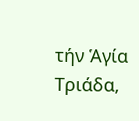τήν Ἁγία Τριάδα,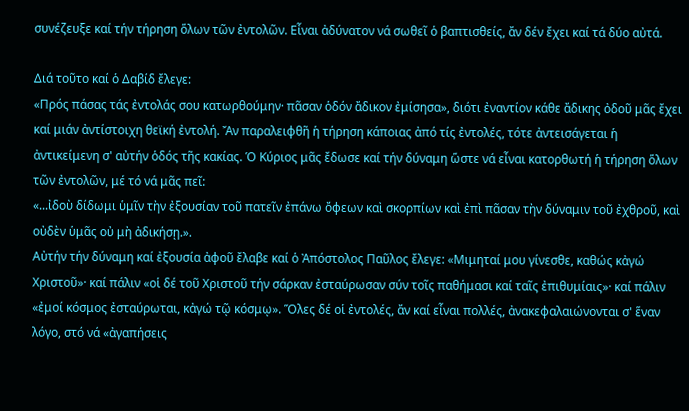συνέζευξε καί τήν τήρηση ὅλων τῶν ἐντολῶν. Εἶναι ἀδύνατον νά σωθεῖ ὁ βαπτισθείς, ἄν δέν ἔχει καί τά δύο αὐτά.

Διά τοῦτο καί ὁ Δαβίδ ἔλεγε:
«Πρός πάσας τάς ἐντολάς σου κατωρθούμην· πᾶσαν ὁδόν ἄδικον ἐμίσησα», διότι ἐναντίον κάθε ἄδικης ὀδοῦ μᾶς ἔχει καί μιάν ἀντίστοιχη θεϊκή ἐντολή. Ἄν παραλειφθῆ ἡ τήρηση κάποιας ἀπό τίς ἐντολές, τότε ἀντεισάγεται ἡ ἀντικείμενη σ' αὐτήν ὁδός τῆς κακίας. Ὁ Κύριος μᾶς ἔδωσε καί τήν δύναμη ὥστε νά εἶναι κατορθωτή ἡ τήρηση ὅλων τῶν ἐντολῶν, μέ τό νά μᾶς πεῖ:
«...ἰδοὺ δίδωμι ὑμῖν τὴν ἐξουσίαν τοῦ πατεῖν ἐπάνω ὄφεων καὶ σκορπίων καὶ ἐπὶ πᾶσαν τὴν δύναμιν τοῦ ἐχθροῦ, καὶ οὐδὲν ὑμᾶς οὐ μὴ ἀδικήσῃ.».
Αὐτήν τήν δύναμη καί ἐξουσία ἀφοῦ ἔλαβε καί ὁ Ἀπόστολος Παῦλος ἔλεγε: «Μιμηταί μου γίνεσθε, καθώς κἀγώ Χριστοῦ»· καί πάλιν «οἱ δέ τοῦ Χριστοῦ τήν σάρκαν ἐσταύρωσαν σύν τοῖς παθήμασι καί ταῖς ἐπιθυμίαις»· καί πάλιν «ἐμοί κόσμος ἐσταύρωται, κἀγώ τῷ κόσμῳ». Ὅλες δέ οἱ ἐντολές, ἄν καί εἶναι πολλές, ἀνακεφαλαιώνονται σ' ἕναν λόγο, στό νά «ἀγαπήσεις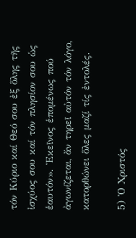τόν Κύριο καί Θεό σου ἐξ ὅλης τῆς ἰσχύος σου καί τόν πλησίον σου ὡς ἑαυτόν». Ἐκεῖνος ἑπομένως πού ἀγωνίζεται, ἄν τηρεῖ αὐτόν τόν λόγο, κατορθώνει ὅλες μαζί τίς ἐντολές.

5) Ὁ Χριστός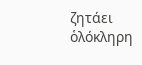ζητάει ὁλόκληρη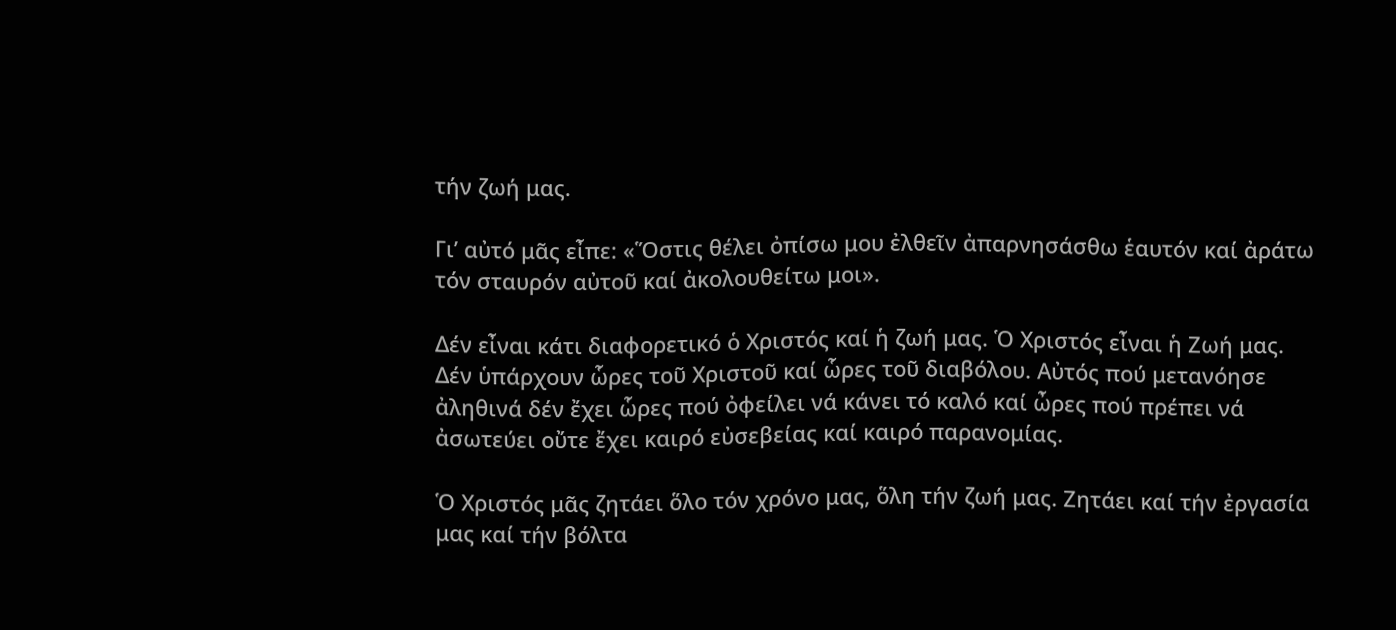τήν ζωή μας.

Γι’ αὐτό μᾶς εἶπε: «Ὅστις θέλει ὀπίσω μου ἐλθεῖν ἀπαρνησάσθω ἑαυτόν καί ἀράτω τόν σταυρόν αὐτοῦ καί ἀκολουθείτω μοι».

Δέν εἶναι κάτι διαφορετικό ὁ Χριστός καί ἡ ζωή μας. Ὁ Χριστός εἶναι ἡ Ζωή μας. Δέν ὑπάρχουν ὧρες τοῦ Χριστοῦ καί ὧρες τοῦ διαβόλου. Αὐτός πού μετανόησε ἀληθινά δέν ἔχει ὧρες πού ὀφείλει νά κάνει τό καλό καί ὦρες πού πρέπει νά ἀσωτεύει οὔτε ἔχει καιρό εὐσεβείας καί καιρό παρανομίας.

Ὁ Χριστός μᾶς ζητάει ὅλο τόν χρόνο μας, ὅλη τήν ζωή μας. Ζητάει καί τήν ἐργασία μας καί τήν βόλτα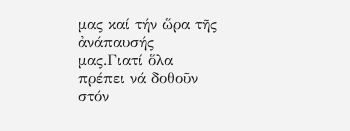μας καί τήν ὥρα τῆς ἀνάπαυσής μας.Γιατί ὅλα πρέπει νά δοθοῦν στόν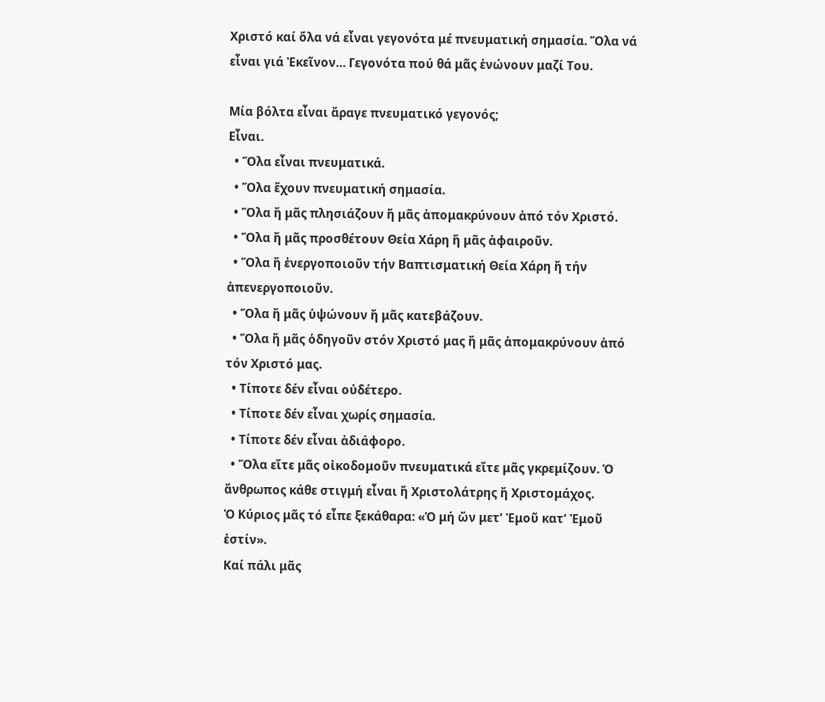Χριστό καί ὅλα νά εἶναι γεγονότα μέ πνευματική σημασία. Ὅλα νά εἶναι γιά Ἐκεῖνον… Γεγονότα πού θά μᾶς ἑνώνουν μαζί Του.

Μία βόλτα εἶναι ἄραγε πνευματικό γεγονός;
Εἶναι.
  • Ὅλα εἶναι πνευματικά.
  • Ὅλα ἔχουν πνευματική σημασία.
  • Ὅλα ἤ μᾶς πλησιάζουν ἤ μᾶς ἀπομακρύνουν ἀπό τόν Χριστό.
  • Ὅλα ἤ μᾶς προσθέτουν Θεία Χάρη ἤ μᾶς ἀφαιροῦν.
  • Ὅλα ἤ ἐνεργοποιοῦν τήν Βαπτισματική Θεία Χάρη ἤ τήν ἀπενεργοποιοῦν.
  • Ὅλα ἤ μᾶς ὑψώνουν ἤ μᾶς κατεβάζουν.
  • Ὅλα ἤ μᾶς ὁδηγοῦν στόν Χριστό μας ἤ μᾶς ἀπομακρύνουν ἀπό τόν Χριστό μας.
  • Τίποτε δέν εἶναι οὐδέτερο.
  • Τίποτε δέν εἶναι χωρίς σημασία.
  • Τίποτε δέν εἶναι ἀδιάφορο.
  • Ὅλα εἴτε μᾶς οἰκοδομοῦν πνευματικά εἴτε μᾶς γκρεμίζουν. Ὁ ἄνθρωπος κάθε στιγμή εἶναι ἤ Χριστολάτρης ἤ Χριστομάχος.
Ὁ Κύριος μᾶς τό εἶπε ξεκάθαρα: «Ὁ μή ὤν μετ’ Ἐμοῦ κατ’ Ἐμοῦ ἐστίν».
Καί πάλι μᾶς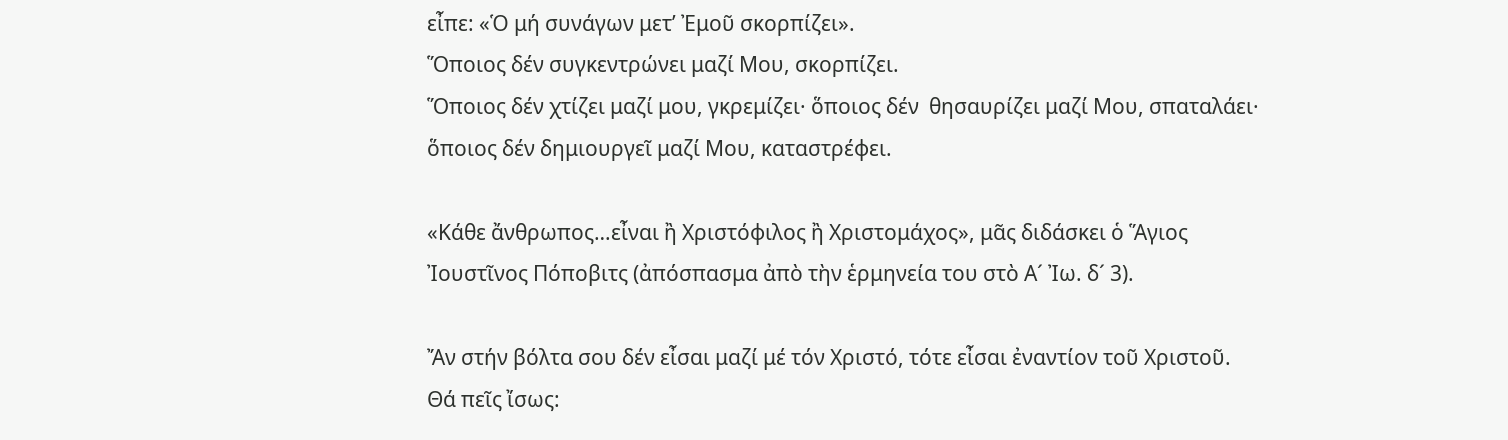εἶπε: «Ὁ μή συνάγων μετ’ Ἐμοῦ σκορπίζει».
Ὅποιος δέν συγκεντρώνει μαζί Μου, σκορπίζει.
Ὅποιος δέν χτίζει μαζί μου, γκρεμίζει· ὅποιος δέν  θησαυρίζει μαζί Μου, σπαταλάει· ὅποιος δέν δημιουργεῖ μαζί Μου, καταστρέφει.

«Κάθε ἄνθρωπος…εἶναι ἢ Χριστόφιλος ἢ Χριστομάχος», μᾶς διδάσκει ὁ Ἅγιος Ἰουστῖνος Πόποβιτς (ἀπόσπασμα ἀπὸ τὴν ἑρμηνεία του στὸ Α´ Ἰω. δ´ 3).

Ἄν στήν βόλτα σου δέν εἶσαι μαζί μέ τόν Χριστό, τότε εἶσαι ἐναντίον τοῦ Χριστοῦ.
Θά πεῖς ἴσως: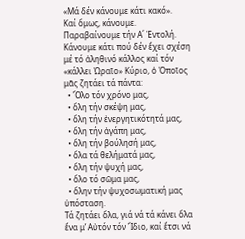«Μά δέν κάνουμε κάτι κακό».
Καί ὅμως, κάνουμε. Παραβαίνουμε τήν Α΄ Ἐντολή.
Κάνουμε κάτι πού δέν ἔχει σχέση μέ τό ἀληθινό κάλλος καί τόν «κάλλει Ὡραῖο» Κύριο, ὁ Ὁποῖος μᾶς ζητάει τά πάντα:
  • Ὅλο τόν χρόνο μας,
  • ὅλη τήν σκέψη μας,
  • ὅλη τήν ἐνεργητικότητά μας,
  • ὅλη τήν ἀγάπη μας,
  • ὅλη τήν βούλησή μας,
  • ὅλα τά θελήματά μας,
  • ὅλη τήν ψυχή μας,
  • ὅλο τό σῶμα μας,
  • ὅλην τήν ψυχοσωματική μας ὑπόσταση.
Τά ζητάει ὅλα, γιά νά τά κάνει ὅλα ἕνα μ’ Αὐτόν τόν Ἴδιο, καί ἔτσι νά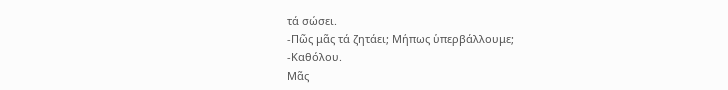τά σώσει.
-Πῶς μᾶς τά ζητάει; Μήπως ὑπερβάλλουμε;
-Καθόλου.
Μᾶς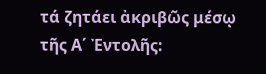τά ζητάει ἀκριβῶς μέσῳ τῆς Α΄ Ἐντολῆς: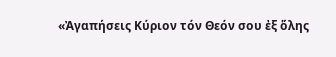«Ἀγαπήσεις Κύριον τόν Θεόν σου ἐξ ὅλης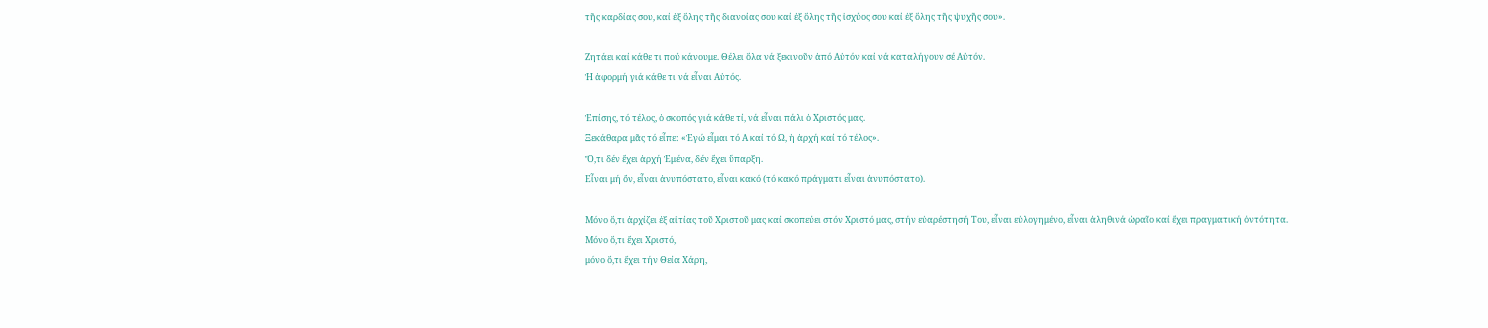τῆς καρδίας σου, καί ἐξ ὅλης τῆς διανοίας σου καί ἐξ ὅλης τῆς ἰσχύος σου καί ἐξ ὅλης τῆς ψυχῆς σου».

Ζητάει καί κάθε τι πού κάνουμε. Θέλει ὅλα νά ξεκινοῦν ἀπό Αὐτόν καί νά καταλήγουν σέ Αὐτόν.
Ἡ ἀφορμή γιά κάθε τι νά εἶναι Αὐτός.

Ἐπίσης, τό τέλος, ὁ σκοπός γιά κάθε τί, νά εἶναι πάλι ὁ Χριστός μας.
Ξεκάθαρα μᾶς τό εἶπε: «Ἐγώ εἶμαι τό Α καί τό Ω, ἡ ἀρχή καί τό τέλος».
Ὅ,τι δέν ἔχει ἀρχή Ἐμένα, δέν ἔχει ὕπαρξη.
Εἶναι μή ὄν, εἶναι ἀνυπόστατο, εἶναι κακό (τό κακό πράγματι εἶναι ἀνυπόστατο).

Μόνο ὅ,τι ἀρχίζει ἐξ αἰτίας τοῦ Χριστοῦ μας καί σκοπεύει στόν Χριστό μας, στήν εὐαρέστησή Του, εἶναι εὐλογημένο, εἶναι ἀληθινά ὡραῖο καί ἔχει πραγματική ὀντότητα.
Μόνο ὅ,τι ἔχει Χριστό,
μόνο ὅ,τι ἔχει τήν Θεία Χάρη,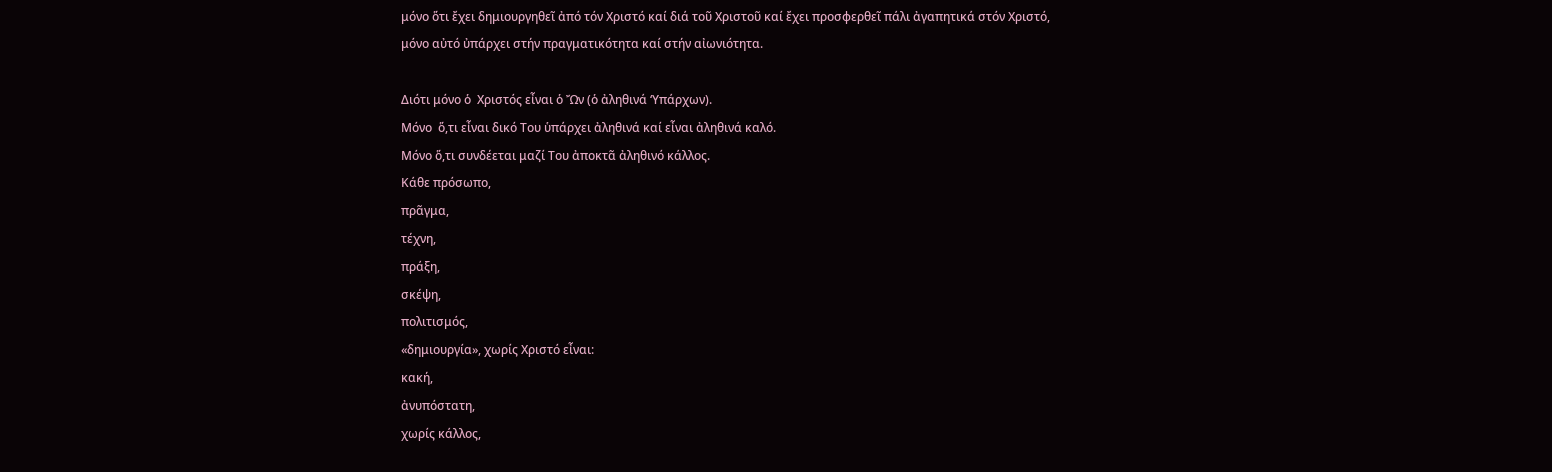μόνο ὅτι ἔχει δημιουργηθεῖ ἀπό τόν Χριστό καί διά τοῦ Χριστοῦ καί ἔχει προσφερθεῖ πάλι ἀγαπητικά στόν Χριστό,
μόνο αὐτό ὐπάρχει στήν πραγματικότητα καί στήν αἰωνιότητα.

Διότι μόνο ὁ  Χριστός εἶναι ὁ Ὤν (ὁ ἀληθινά ‘Υπάρχων).
Μόνο  ὅ,τι εἶναι δικό Του ὑπάρχει ἀληθινά καί εἶναι ἀληθινά καλό.
Μόνο ὅ,τι συνδέεται μαζί Του ἀποκτᾶ ἀληθινό κάλλος.
Κάθε πρόσωπο,
πρᾶγμα,
τέχνη,
πράξη,
σκέψη,
πολιτισμός,
«δημιουργία», χωρίς Χριστό εἶναι:
κακή,
ἀνυπόστατη,
χωρίς κάλλος,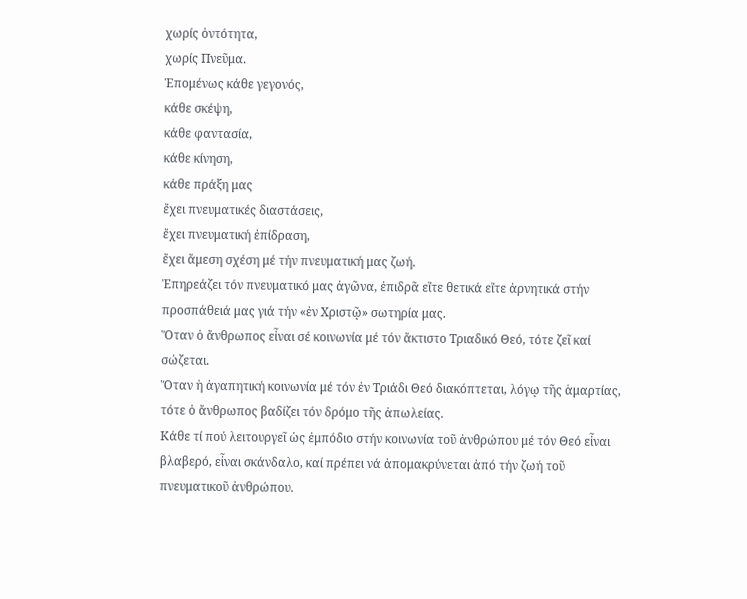χωρίς ὀντότητα,
χωρίς Πνεῦμα.
Ἑπομένως κάθε γεγονός,
κάθε σκέψη,
κάθε φαντασία,
κάθε κίνηση,
κάθε πράξη μας
ἔχει πνευματικές διαστάσεις,
ἔχει πνευματική ἐπίδραση,
ἔχει ἄμεση σχέση μέ τήν πνευματική μας ζωή.
Ἐπηρεάζει τόν πνευματικό μας ἀγῶνα, ἐπιδρᾶ εἴτε θετικά εἴτε ἀρνητικά στήν προσπάθειά μας γιά τήν «ἐν Χριστῷ» σωτηρία μας.
Ὅταν ὁ ἄνθρωπος εἶναι σέ κοινωνία μέ τόν ἄκτιστο Τριαδικό Θεό, τότε ζεῖ καί σώζεται.
Ὅταν ἡ ἀγαπητική κοινωνία μέ τόν ἐν Τριάδι Θεό διακόπτεται, λόγῳ τῆς ἁμαρτίας, τότε ὁ ἄνθρωπος βαδίζει τόν δρόμο τῆς ἀπωλείας.
Κάθε τί πού λειτουργεῖ ὡς ἐμπόδιο στήν κοινωνία τοῦ ἀνθρώπου μέ τόν Θεό εἶναι βλαβερό, εἶναι σκάνδαλο, καί πρέπει νά ἀπομακρύνεται ἀπό τήν ζωή τοῦ πνευματικοῦ ἀνθρώπου.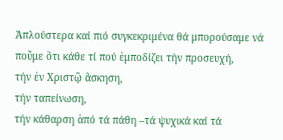Ἁπλούστερα καί πιό συγκεκριμένα θά μπορούσαμε νά ποῦμε ὅτι κάθε τί πού ἐμποδίζει τήν προσευχή,
τήν ἐν Χριστῷ ἄσκηση,
τήν ταπείνωση,
τήν κάθαρση ἀπό τά πάθη –τά ψυχικά καί τά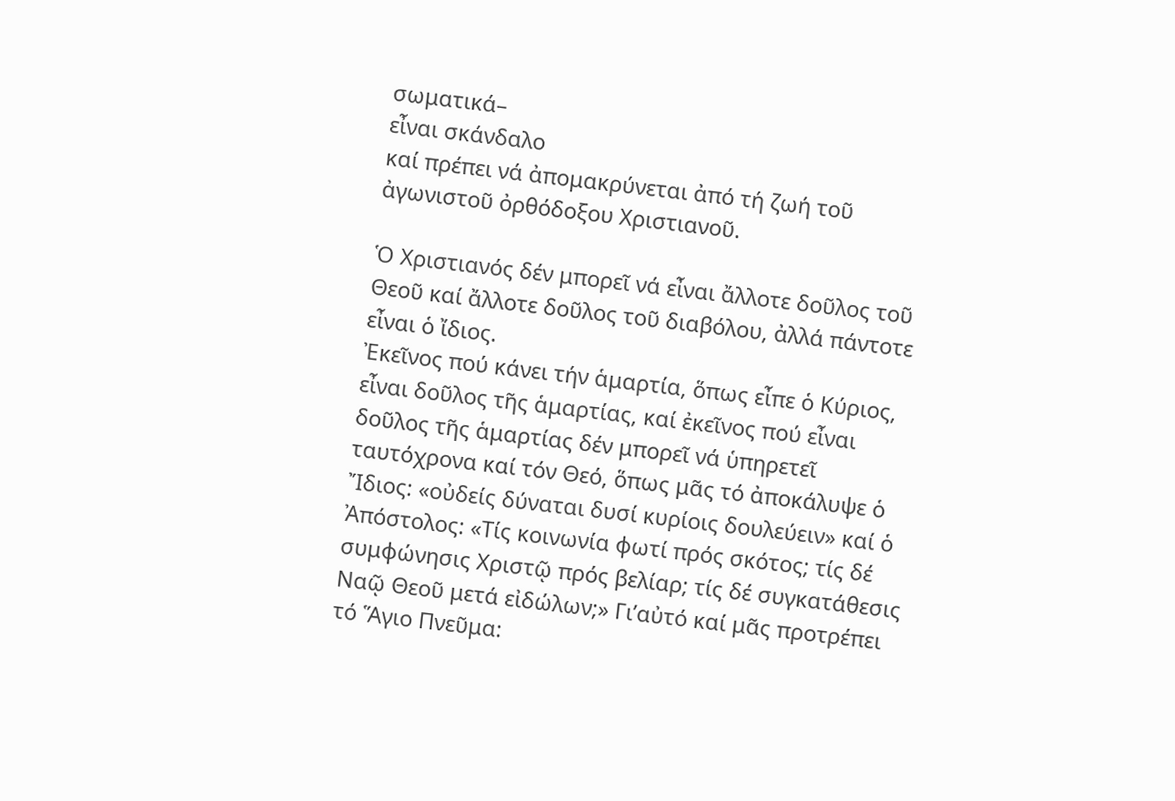σωματικά–
εἶναι σκάνδαλο
καί πρέπει νά ἀπομακρύνεται ἀπό τή ζωή τοῦ ἀγωνιστοῦ ὀρθόδοξου Χριστιανοῦ.

Ὁ Χριστιανός δέν μπορεῖ νά εἶναι ἄλλοτε δοῦλος τοῦ Θεοῦ καί ἄλλοτε δοῦλος τοῦ διαβόλου, ἀλλά πάντοτε εἶναι ὁ ἴδιος.
Ἐκεῖνος πού κάνει τήν ἁμαρτία, ὅπως εἶπε ὁ Κύριος, εἶναι δοῦλος τῆς ἁμαρτίας, καί ἐκεῖνος πού εἶναι δοῦλος τῆς ἁμαρτίας δέν μπορεῖ νά ὑπηρετεῖ ταυτόχρονα καί τόν Θεό, ὅπως μᾶς τό ἀποκάλυψε ὁ Ἴδιος: «οὐδείς δύναται δυσί κυρίοις δουλεύειν» καί ὁ Ἀπόστολος: «Τίς κοινωνία φωτί πρός σκότος; τίς δέ συμφώνησις Χριστῷ πρός βελίαρ; τίς δέ συγκατάθεσις Ναῷ Θεοῦ μετά εἰδώλων;» Γι’αὐτό καί μᾶς προτρέπει τό Ἅγιο Πνεῦμα: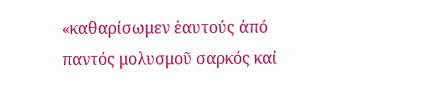«καθαρίσωμεν ἑαυτούς ἀπό παντός μολυσμοῦ σαρκός καί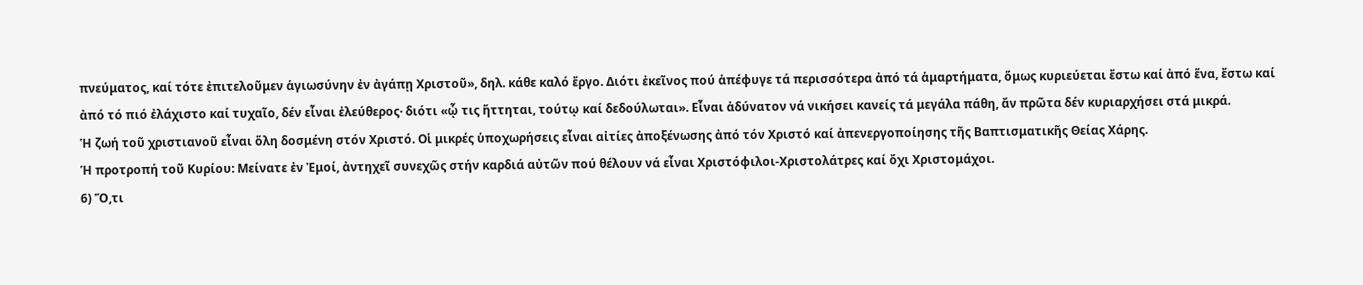πνεύματος, καί τότε ἐπιτελοῦμεν ἁγιωσύνην ἐν ἀγάπῃ Χριστοῦ», δηλ. κάθε καλό ἔργο. Διότι ἐκεῖνος πού ἀπέφυγε τά περισσότερα ἀπό τά ἁμαρτήματα, ὅμως κυριεύεται ἔστω καί ἀπό ἕνα, ἔστω καί ἀπό τό πιό ἐλάχιστο καί τυχαῖο, δέν εἶναι ἐλεύθερος· διότι «ᾧ τις ἥττηται, τούτῳ καί δεδούλωται». Εἶναι ἀδύνατον νά νικήσει κανείς τά μεγάλα πάθη, ἄν πρῶτα δέν κυριαρχήσει στά μικρά.
Ἡ ζωή τοῦ χριστιανοῦ εἶναι ὅλη δοσμένη στόν Χριστό. Οἱ μικρές ὑποχωρήσεις εἶναι αἰτίες ἀποξένωσης ἀπό τόν Χριστό καί ἀπενεργοποίησης τῆς Βαπτισματικῆς Θείας Χάρης.
Ἡ προτροπή τοῦ Κυρίου: Μείνατε ἐν Ἐμοί, ἀντηχεῖ συνεχῶς στήν καρδιά αὐτῶν πού θέλουν νά εἶναι Χριστόφιλοι-Χριστολάτρες καί ὄχι Χριστομάχοι.
6) Ὅ,τι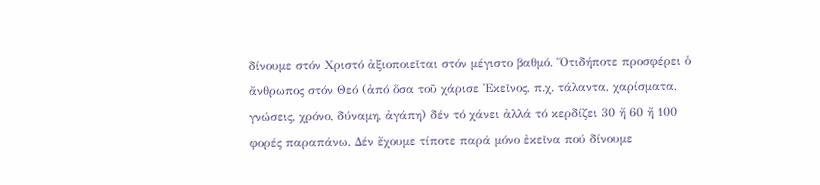δίνουμε στόν Χριστό ἀξιοποιεῖται στόν μέγιστο βαθμό. Ὅτιδήποτε προσφέρει ὁ ἄνθρωπος στόν Θεό (ἀπό ὅσα τοῦ χάρισε Ἐκεῖνος, π.χ. τάλαντα, χαρίσματα, γνώσεις, χρόνο, δύναμη, ἀγάπη) δέν τό χάνει ἀλλά τό κερδίζει 30 ἤ 60 ἤ 100 φορές παραπάνω. Δέν ἔχουμε τίποτε παρά μόνο ἐκεῖνα πού δίνουμε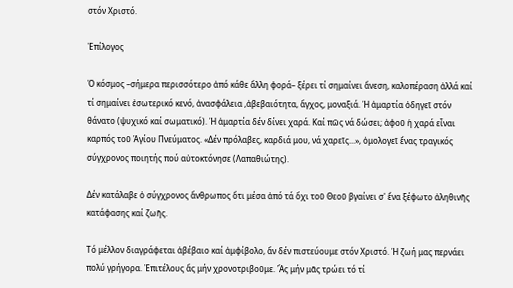στόν Χριστό.

Ἐπίλογος

Ὁ κόσμος –σήμερα περισσότερο ἀπό κάθε ἄλλη φορά– ξέρει τί σημαίνει ἄνεση, καλοπέραση ἀλλά καί τί σημαίνει ἐσωτερικό κενό, ἀνασφάλεια ,ἀβεβαιότητα, ἄγχος, μοναξιά. Ἡ ἁμαρτία ὁδηγεῖ στόν θάνατο (ψυχικό καί σωματικό). Ἡ ἁμαρτία δέν δίνει χαρά. Καί πῶς νά δώσει; ἀφοῦ ἡ χαρά εἶναι καρπός τοῦ Ἁγίου Πνεύματος. «Δέν πρόλαβες, καρδιά μου, νά χαρεῖς...», ὁμολογεῖ ἕνας τραγικός σύγχρονος ποιητής πού αὐτοκτόνησε (Λαπαθιώτης).

Δέν κατάλαβε ὁ σύγχρονος ἄνθρωπος ὅτι μέσα ἀπό τά ὄχι τοῦ Θεοῦ βγαίνει σ' ἕνα ξέφωτο ἀληθινῆς κατάφασης καί ζωῆς.

Τό μέλλον διαγράφεται ἀβέβαιο καί ἀμφίβολο, ἄν δέν πιστεύουμε στόν Χριστό. Ἡ ζωή μας περνάει πολύ γρήγορα. Ἐπιτέλους ἄς μήν χρονοτριβοῦμε. Ἄς μήν μᾶς τρώει τό τί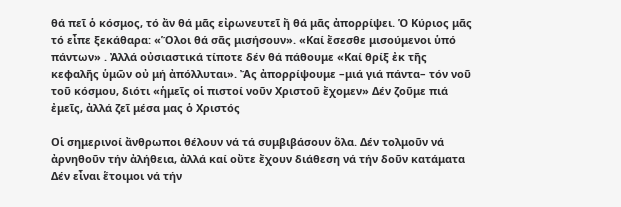θά πεῖ ὁ κόσμος, τό ἄν θά μᾶς εἰρωνευτεῖ ἤ θά μᾶς ἀπορρίψει. Ὁ Κύριος μᾶς τό εἶπε ξεκάθαρα: «Ὅλοι θά σᾶς μισήσουν». «Καί ἔσεσθε μισούμενοι ὑπό πάντων» . Ἀλλά οὐσιαστικά τίποτε δέν θά πάθουμε «Καί θρίξ ἐκ τῆς κεφαλῆς ὑμῶν οὐ μή ἀπόλλυται». Ἄς ἀπορρίψουμε –μιά γιά πάντα– τόν νοῦ τοῦ κόσμου, διότι «ἡμεῖς οἱ πιστοί νοῦν Χριστοῦ ἔχομεν» Δέν ζοῦμε πιά ἐμεῖς, ἀλλά ζεῖ μέσα μας ὁ Χριστός

Οἱ σημερινοί ἄνθρωποι θέλουν νά τά συμβιβάσουν ὅλα. Δέν τολμοῦν νά ἀρνηθοῦν τήν ἀλήθεια, ἀλλά καί οὔτε ἔχουν διάθεση νά τήν δοῦν κατάματα Δέν εἶναι ἕτοιμοι νά τήν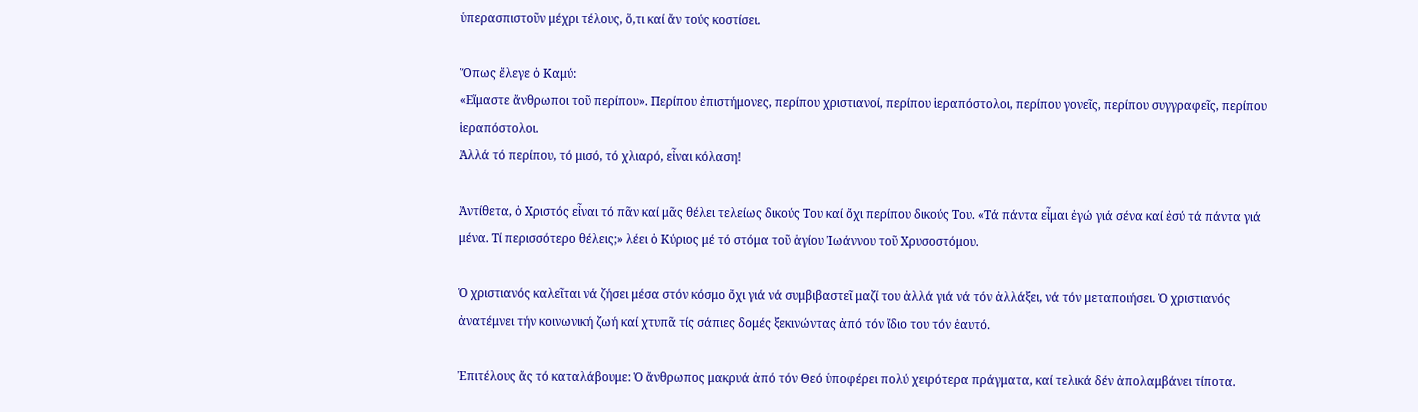ὑπερασπιστοῦν μέχρι τέλους, ὅ,τι καί ἄν τούς κοστίσει.

Ὅπως ἔλεγε ὁ Καμύ:
«Εἴμαστε ἄνθρωποι τοῦ περίπου». Περίπου ἐπιστήμονες, περίπου χριστιανοί, περίπου ἱεραπόστολοι, περίπου γονεῖς, περίπου συγγραφεῖς, περίπου ἱεραπόστολοι.
Ἀλλά τό περίπου, τό μισό, τό χλιαρό, εἶναι κόλαση!

Ἀντίθετα, ὁ Χριστός εἶναι τό πᾶν καί μᾶς θέλει τελείως δικούς Του καί ὄχι περίπου δικούς Του. «Τά πάντα εἶμαι ἐγώ γιά σένα καί ἐσύ τά πάντα γιά μένα. Τί περισσότερο θέλεις;» λέει ὁ Κύριος μέ τό στόμα τοῦ ἁγίου Ἰωάννου τοῦ Χρυσοστόμου.

Ὁ χριστιανός καλεῖται νά ζήσει μέσα στόν κόσμο ὄχι γιά νά συμβιβαστεῖ μαζί του ἀλλά γιά νά τόν ἀλλάξει, νά τόν μεταποιήσει. Ὁ χριστιανός ἀνατέμνει τήν κοινωνική ζωή καί χτυπᾶ τίς σάπιες δομές ξεκινώντας ἀπό τόν ἴδιο του τόν ἑαυτό.

Ἐπιτέλους ἄς τό καταλάβουμε: Ὁ ἄνθρωπος μακρυά ἀπό τόν Θεό ὑποφέρει πολύ χειρότερα πράγματα, καί τελικά δέν ἀπολαμβάνει τίποτα.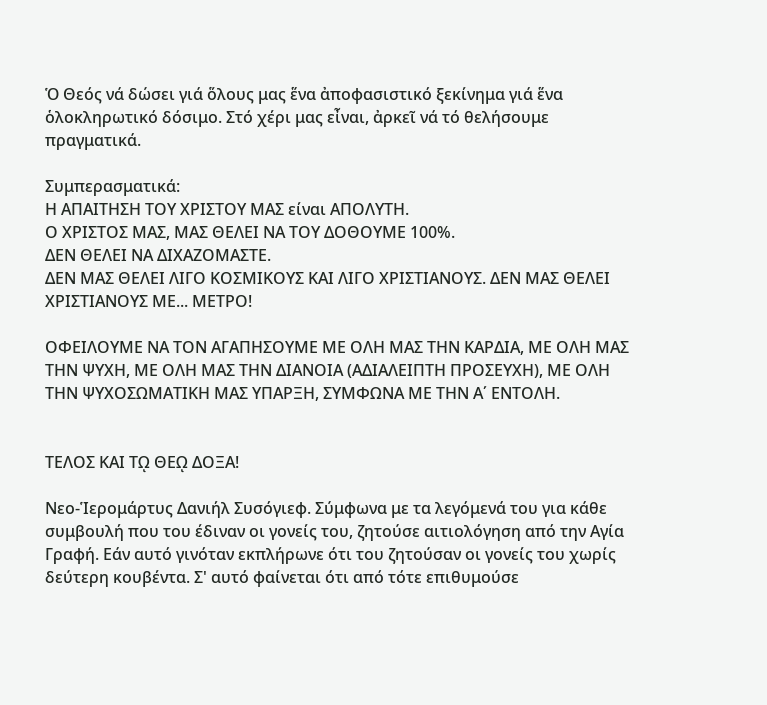Ὁ Θεός νά δώσει γιά ὅλους μας ἕνα ἀποφασιστικό ξεκίνημα γιά ἕνα ὁλοκληρωτικό δόσιμο. Στό χέρι μας εἶναι, ἀρκεῖ νά τό θελήσουμε πραγματικά.

Συμπερασματικά:
Η ΑΠΑΙΤΗΣΗ ΤΟΥ ΧΡΙΣΤΟΥ ΜΑΣ είναι ΑΠΟΛΥΤΗ.
Ο ΧΡΙΣΤΟΣ ΜΑΣ, ΜΑΣ ΘΕΛΕΙ ΝΑ ΤΟΥ ΔΟΘΟΥΜΕ 100%.
ΔΕΝ ΘΕΛΕΙ ΝΑ ΔΙΧΑΖΟΜΑΣΤΕ.
ΔΕΝ ΜΑΣ ΘΕΛΕΙ ΛΙΓΟ ΚΟΣΜΙΚΟΥΣ ΚΑΙ ΛΙΓΟ ΧΡΙΣΤΙΑΝΟΥΣ. ΔΕΝ ΜΑΣ ΘΕΛΕΙ ΧΡΙΣΤΙΑΝΟΥΣ ΜΕ... ΜΕΤΡΟ!

ΟΦΕΙΛΟΥΜΕ ΝΑ ΤΟΝ ΑΓΑΠΗΣΟΥΜΕ ΜΕ ΟΛΗ ΜΑΣ ΤΗΝ ΚΑΡΔΙΑ, ΜΕ ΟΛΗ ΜΑΣ ΤΗΝ ΨΥΧΗ, ΜΕ ΟΛΗ ΜΑΣ ΤΗΝ ΔΙΑΝΟΙΑ (ΑΔΙΑΛΕΙΠΤΗ ΠΡΟΣΕΥΧΗ), ΜΕ ΟΛΗ ΤΗΝ ΨΥΧΟΣΩΜΑΤΙΚΗ ΜΑΣ ΥΠΑΡΞΗ, ΣΥΜΦΩΝΑ ΜΕ ΤΗΝ Α΄ ΕΝΤΟΛΗ.


ΤΕΛΟΣ ΚΑΙ Τῼ ΘΕῼ ΔΟΞΑ!

Νεο-Ἱερομάρτυς Δανιήλ Συσόγιεφ. Σύμφωνα με τα λεγόμενά του για κάθε συμβουλή που του έδιναν οι γονείς του, ζητούσε αιτιολόγηση από την Αγία Γραφή. Εάν αυτό γινόταν εκπλήρωνε ότι του ζητούσαν οι γονείς του χωρίς δεύτερη κουβέντα. Σ' αυτό φαίνεται ότι από τότε επιθυμούσε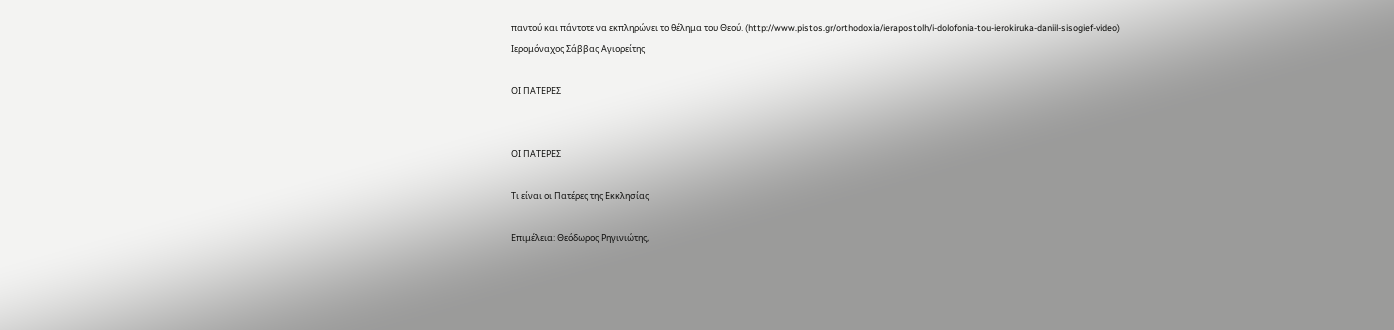παντού και πάντοτε να εκπληρώνει το θέλημα του Θεού. (http://www.pistos.gr/orthodoxia/ierapostolh/i-dolofonia-tou-ierokiruka-daniil-sisogief-video)
Ιερομόναχος Σάββας Αγιορείτης

ΟΙ ΠΑΤΕΡΕΣ


ΟΙ ΠΑΤΕΡΕΣ

Τι είναι οι Πατέρες της Εκκλησίας

Επιμέλεια: Θεόδωρος Ρηγινιώτης,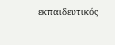εκπαιδευτικός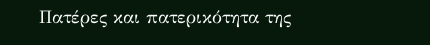Πατέρες και πατερικότητα της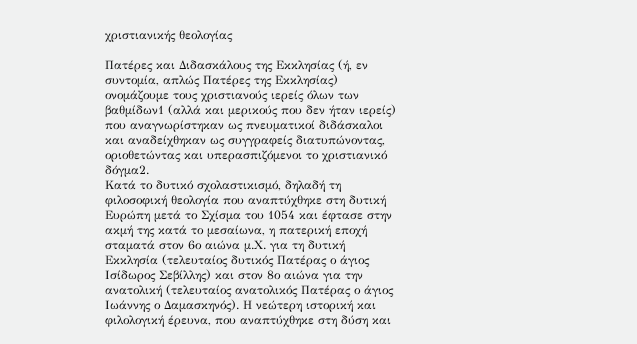χριστιανικής θεολογίας

Πατέρες και Διδασκάλους της Εκκλησίας (ή, εν συντομία, απλώς Πατέρες της Εκκλησίας) ονομάζουμε τους χριστιανούς ιερείς όλων των βαθμίδων1 (αλλά και μερικούς που δεν ήταν ιερείς) που αναγνωρίστηκαν ως πνευματικοί διδάσκαλοι και αναδείχθηκαν ως συγγραφείς διατυπώνοντας, οριοθετώντας και υπερασπιζόμενοι το χριστιανικό δόγμα2.
Κατά το δυτικό σχολαστικισμό, δηλαδή τη φιλοσοφική θεολογία που αναπτύχθηκε στη δυτική Ευρώπη μετά το Σχίσμα του 1054 και έφτασε στην ακμή της κατά το μεσαίωνα, η πατερική εποχή σταματά στον 6ο αιώνα μ.Χ. για τη δυτική Εκκλησία (τελευταίος δυτικός Πατέρας ο άγιος Ισίδωρος Σεβίλλης) και στον 8ο αιώνα για την ανατολική (τελευταίος ανατολικός Πατέρας ο άγιος Ιωάννης ο Δαμασκηνός). Η νεώτερη ιστορική και φιλολογική έρευνα, που αναπτύχθηκε στη δύση και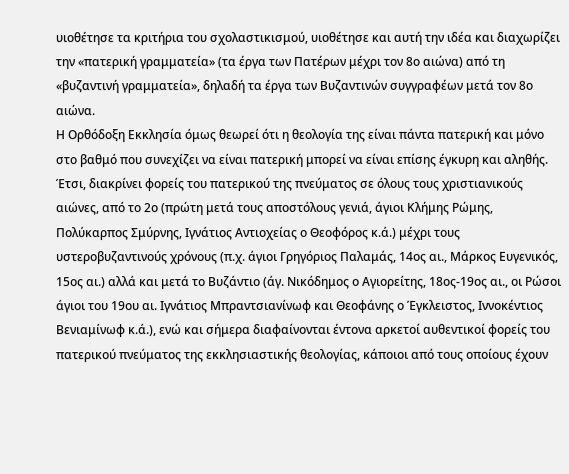υιοθέτησε τα κριτήρια του σχολαστικισμού, υιοθέτησε και αυτή την ιδέα και διαχωρίζει την «πατερική γραμματεία» (τα έργα των Πατέρων μέχρι τον 8ο αιώνα) από τη «βυζαντινή γραμματεία», δηλαδή τα έργα των Βυζαντινών συγγραφέων μετά τον 8ο αιώνα.
Η Ορθόδοξη Εκκλησία όμως θεωρεί ότι η θεολογία της είναι πάντα πατερική και μόνο στο βαθμό που συνεχίζει να είναι πατερική μπορεί να είναι επίσης έγκυρη και αληθής. Έτσι, διακρίνει φορείς του πατερικού της πνεύματος σε όλους τους χριστιανικούς αιώνες, από το 2ο (πρώτη μετά τους αποστόλους γενιά, άγιοι Κλήμης Ρώμης, Πολύκαρπος Σμύρνης, Ιγνάτιος Αντιοχείας ο Θεοφόρος κ.ά.) μέχρι τους υστεροβυζαντινούς χρόνους (π.χ. άγιοι Γρηγόριος Παλαμάς, 14ος αι., Μάρκος Ευγενικός, 15ος αι.) αλλά και μετά το Βυζάντιο (άγ. Νικόδημος ο Αγιορείτης, 18ος-19ος αι., οι Ρώσοι άγιοι του 19ου αι. Ιγνάτιος Μπραντσιανίνωφ και Θεοφάνης ο Έγκλειστος, Ιννοκέντιος Βενιαμίνωφ κ.ά.), ενώ και σήμερα διαφαίνονται έντονα αρκετοί αυθεντικοί φορείς του πατερικού πνεύματος της εκκλησιαστικής θεολογίας, κάποιοι από τους οποίους έχουν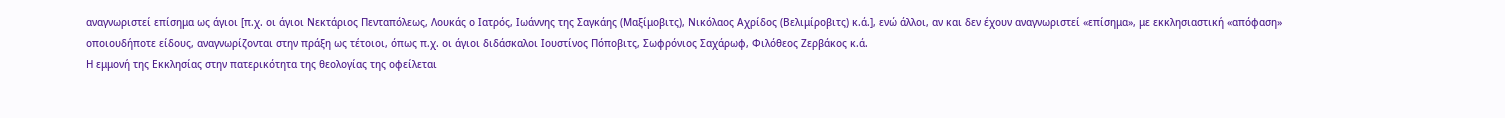αναγνωριστεί επίσημα ως άγιοι [π.χ. οι άγιοι Νεκτάριος Πενταπόλεως, Λουκάς ο Ιατρός, Ιωάννης της Σαγκάης (Μαξίμοβιτς), Νικόλαος Αχρίδος (Βελιμίροβιτς) κ.ά.], ενώ άλλοι, αν και δεν έχουν αναγνωριστεί «επίσημα», με εκκλησιαστική «απόφαση» οποιουδήποτε είδους, αναγνωρίζονται στην πράξη ως τέτοιοι, όπως π.χ. οι άγιοι διδάσκαλοι Ιουστίνος Πόποβιτς, Σωφρόνιος Σαχάρωφ, Φιλόθεος Ζερβάκος κ.ά.
Η εμμονή της Εκκλησίας στην πατερικότητα της θεολογίας της οφείλεται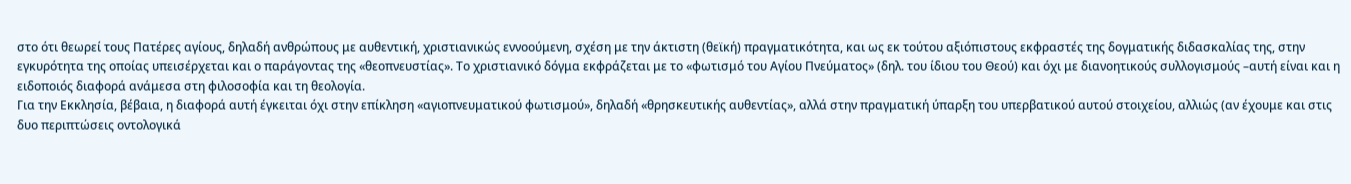στο ότι θεωρεί τους Πατέρες αγίους, δηλαδή ανθρώπους με αυθεντική, χριστιανικώς εννοούμενη, σχέση με την άκτιστη (θεϊκή) πραγματικότητα, και ως εκ τούτου αξιόπιστους εκφραστές της δογματικής διδασκαλίας της, στην εγκυρότητα της οποίας υπεισέρχεται και ο παράγοντας της «θεοπνευστίας». Το χριστιανικό δόγμα εκφράζεται με το «φωτισμό του Αγίου Πνεύματος» (δηλ. του ίδιου του Θεού) και όχι με διανοητικούς συλλογισμούς –αυτή είναι και η ειδοποιός διαφορά ανάμεσα στη φιλοσοφία και τη θεολογία.
Για την Εκκλησία, βέβαια, η διαφορά αυτή έγκειται όχι στην επίκληση «αγιοπνευματικού φωτισμού», δηλαδή «θρησκευτικής αυθεντίας», αλλά στην πραγματική ύπαρξη του υπερβατικού αυτού στοιχείου, αλλιώς (αν έχουμε και στις δυο περιπτώσεις οντολογικά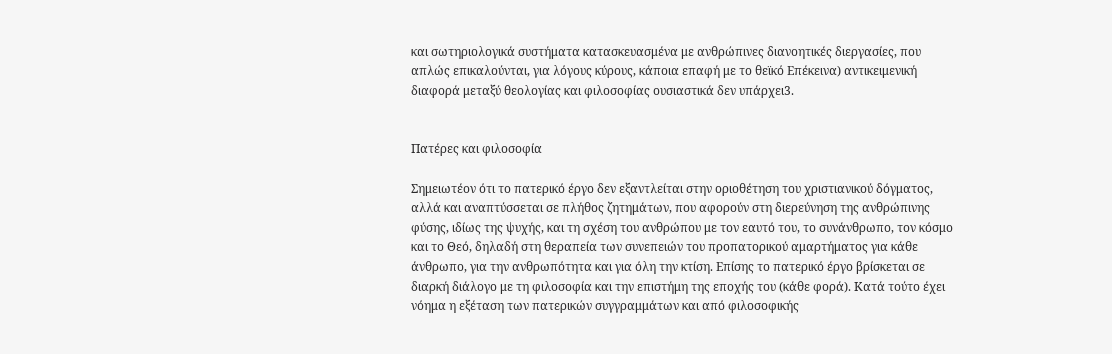και σωτηριολογικά συστήματα κατασκευασμένα με ανθρώπινες διανοητικές διεργασίες, που απλώς επικαλούνται, για λόγους κύρους, κάποια επαφή με το θεϊκό Επέκεινα) αντικειμενική διαφορά μεταξύ θεολογίας και φιλοσοφίας ουσιαστικά δεν υπάρχει3.


Πατέρες και φιλοσοφία

Σημειωτέον ότι το πατερικό έργο δεν εξαντλείται στην οριοθέτηση του χριστιανικού δόγματος, αλλά και αναπτύσσεται σε πλήθος ζητημάτων, που αφορούν στη διερεύνηση της ανθρώπινης φύσης, ιδίως της ψυχής, και τη σχέση του ανθρώπου με τον εαυτό του, το συνάνθρωπο, τον κόσμο και το Θεό, δηλαδή στη θεραπεία των συνεπειών του προπατορικού αμαρτήματος για κάθε άνθρωπο, για την ανθρωπότητα και για όλη την κτίση. Επίσης το πατερικό έργο βρίσκεται σε διαρκή διάλογο με τη φιλοσοφία και την επιστήμη της εποχής του (κάθε φορά). Κατά τούτο έχει νόημα η εξέταση των πατερικών συγγραμμάτων και από φιλοσοφικής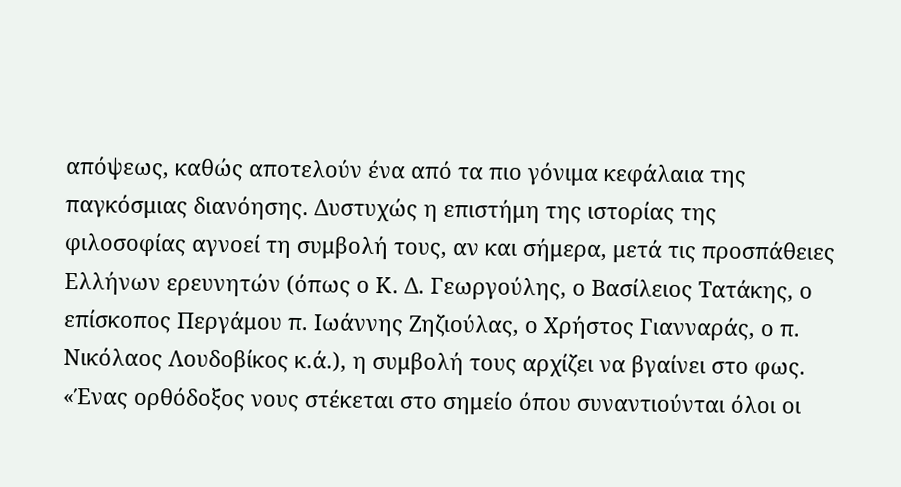απόψεως, καθώς αποτελούν ένα από τα πιο γόνιμα κεφάλαια της παγκόσμιας διανόησης. Δυστυχώς η επιστήμη της ιστορίας της φιλοσοφίας αγνοεί τη συμβολή τους, αν και σήμερα, μετά τις προσπάθειες Ελλήνων ερευνητών (όπως ο Κ. Δ. Γεωργούλης, ο Βασίλειος Τατάκης, ο επίσκοπος Περγάμου π. Ιωάννης Ζηζιούλας, ο Χρήστος Γιανναράς, ο π. Νικόλαος Λουδοβίκος κ.ά.), η συμβολή τους αρχίζει να βγαίνει στο φως.
«Ένας ορθόδοξος νους στέκεται στο σημείο όπου συναντιούνται όλοι οι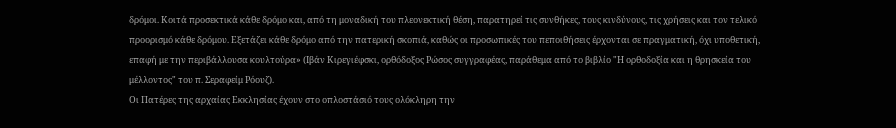δρόμοι. Κοιτά προσεκτικά κάθε δρόμο και, από τη μοναδική του πλεονεκτική θέση, παρατηρεί τις συνθήκες, τους κινδύνους, τις χρήσεις και τον τελικό προορισμό κάθε δρόμου. Εξετάζει κάθε δρόμο από την πατερική σκοπιά, καθώς οι προσωπικές του πεποιθήσεις έρχονται σε πραγματική, όχι υποθετική, επαφή με την περιβάλλουσα κουλτούρα» (Ιβάν Κιρεγιέφσκι, ορθόδοξος Ρώσος συγγραφέας, παράθεμα από το βιβλίο "Η ορθοδοξία και η θρησκεία του μέλλοντος" του π. Σεραφείμ Ρόουζ).
Οι Πατέρες της αρχαίας Εκκλησίας έχουν στο οπλοστάσιό τους ολόκληρη την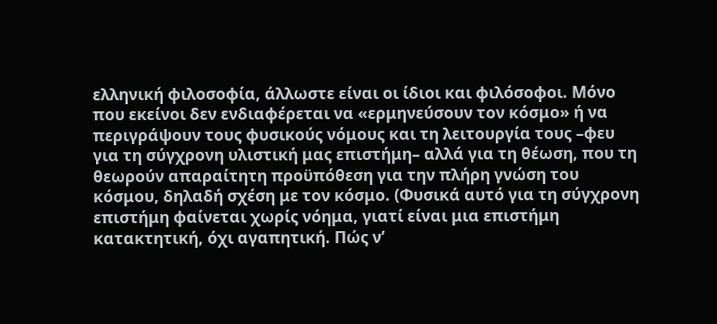ελληνική φιλοσοφία, άλλωστε είναι οι ίδιοι και φιλόσοφοι. Μόνο που εκείνοι δεν ενδιαφέρεται να «ερμηνεύσουν τον κόσμο» ή να περιγράψουν τους φυσικούς νόμους και τη λειτουργία τους –φευ για τη σύγχρονη υλιστική μας επιστήμη– αλλά για τη θέωση, που τη θεωρούν απαραίτητη προϋπόθεση για την πλήρη γνώση του κόσμου, δηλαδή σχέση με τον κόσμο. (Φυσικά αυτό για τη σύγχρονη επιστήμη φαίνεται χωρίς νόημα, γιατί είναι μια επιστήμη κατακτητική, όχι αγαπητική. Πώς ν’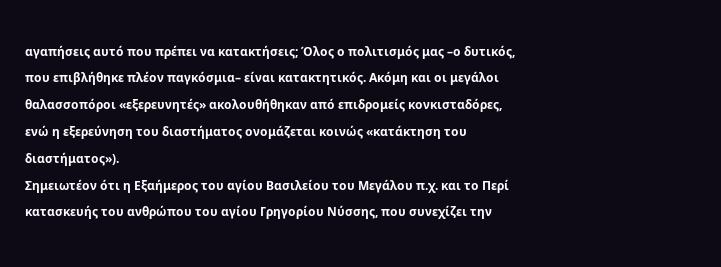αγαπήσεις αυτό που πρέπει να κατακτήσεις; Όλος ο πολιτισμός μας –ο δυτικός, που επιβλήθηκε πλέον παγκόσμια– είναι κατακτητικός. Ακόμη και οι μεγάλοι θαλασσοπόροι «εξερευνητές» ακολουθήθηκαν από επιδρομείς κονκισταδόρες, ενώ η εξερεύνηση του διαστήματος ονομάζεται κοινώς «κατάκτηση του διαστήματος»).
Σημειωτέον ότι η Εξαήμερος του αγίου Βασιλείου του Μεγάλου π.χ. και το Περί κατασκευής του ανθρώπου του αγίου Γρηγορίου Νύσσης, που συνεχίζει την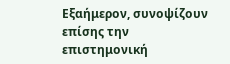Εξαήμερον, συνοψίζουν επίσης την επιστημονική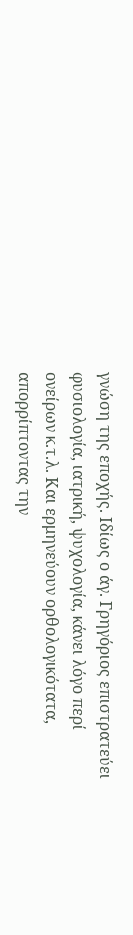γνώση της εποχής. Ιδίως ο άγ. Γρηγόριος επιστρατεύει φυσιολογία, ιατρική, ψυχολογία, κάνει λόγο περί ονείρων κ.τ.λ. Και ερμηνεύουν ορθολογικότατα, απορρίπτοντας την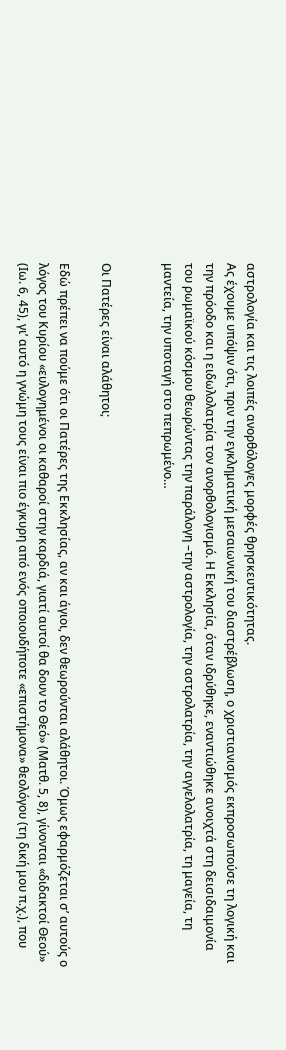αστρολογία και τις λοιπές ανορθόλογες μορφές θρησκευτικότητας.
Ας έχουμε υπόψιν ότι, πριν την εγκληματική μεσαιωνική του διαστρέβλωση, ο χριστιανισμός εκπροσωπούσε τη λογική και την πρόοδο και η ειδωλολατρία τον ανορθολογισμό. Η Εκκλησία, όταν ιδρύθηκε, εναντιώθηκε ανοιχτά στη δεισιδαιμονία του ρωμαϊκού κόσμου θεωρώντας την παράλογη –την αστρολογία, την αστρολατρία, την αγγελολατρία, τη μαγεία, τη μαντεία, την υποταγή στο πεπρωμένο…


Οι Πατέρες είναι αλάθητοι;

Εδώ πρέπει να πούμε ότι οι Πατέρες της Εκκλησίας, αν και άγιοι, δεν θεωρούνται αλάθητοι. Όμως εφαρμόζεται σ’ αυτούς ο λόγος του Κυρίου «ευλογημένοι οι καθαροί στην καρδιά, γιατί αυτοί θα δουν το Θεό» (Ματθ. 5, 8), γίνονται «διδακτοί Θεού» (Ιω. 6, 45), γι’ αυτό η γνώμη τους είναι πιο έγκυρη από ενός οποιουδήποτε «επιστήμονα» θεολόγου (τη δική μου π.χ.), που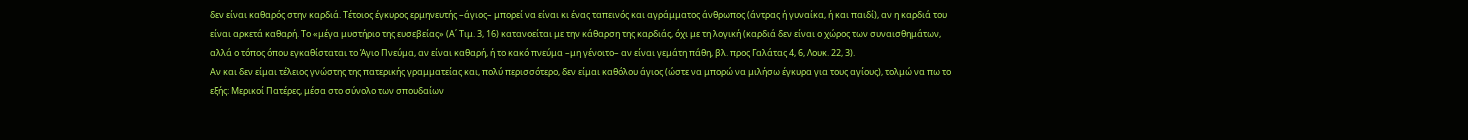δεν είναι καθαρός στην καρδιά. Τέτοιος έγκυρος ερμηνευτής –άγιος– μπορεί να είναι κι ένας ταπεινός και αγράμματος άνθρωπος (άντρας ή γυναίκα, ή και παιδί), αν η καρδιά του είναι αρκετά καθαρή. Το «μέγα μυστήριο της ευσεβείας» (Α΄ Τιμ. 3, 16) κατανοείται με την κάθαρση της καρδιάς, όχι με τη λογική (καρδιά δεν είναι ο χώρος των συναισθημάτων, αλλά ο τόπος όπου εγκαθίσταται το Άγιο Πνεύμα, αν είναι καθαρή, ή το κακό πνεύμα –μη γένοιτο– αν είναι γεμάτη πάθη, βλ. προς Γαλάτας 4, 6, Λουκ. 22, 3).
Αν και δεν είμαι τέλειος γνώστης της πατερικής γραμματείας και, πολύ περισσότερο, δεν είμαι καθόλου άγιος (ώστε να μπορώ να μιλήσω έγκυρα για τους αγίους), τολμώ να πω το εξής: Μερικοί Πατέρες, μέσα στο σύνολο των σπουδαίων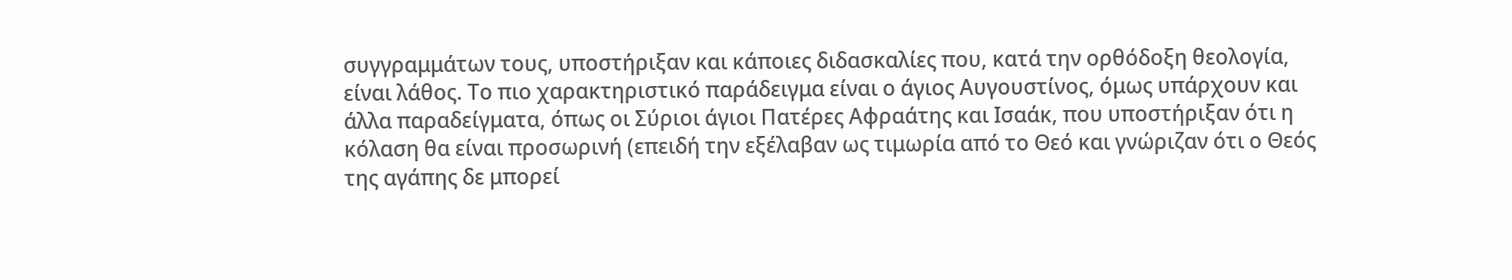συγγραμμάτων τους, υποστήριξαν και κάποιες διδασκαλίες που, κατά την ορθόδοξη θεολογία, είναι λάθος. Το πιο χαρακτηριστικό παράδειγμα είναι ο άγιος Αυγουστίνος, όμως υπάρχουν και άλλα παραδείγματα, όπως οι Σύριοι άγιοι Πατέρες Αφραάτης και Ισαάκ, που υποστήριξαν ότι η κόλαση θα είναι προσωρινή (επειδή την εξέλαβαν ως τιμωρία από το Θεό και γνώριζαν ότι ο Θεός της αγάπης δε μπορεί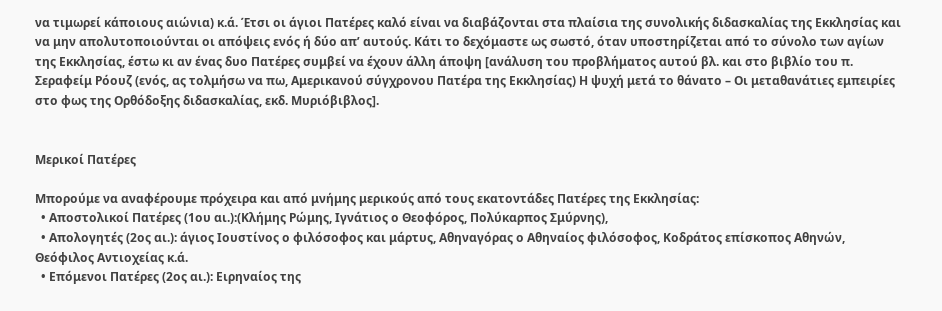να τιμωρεί κάποιους αιώνια) κ.ά. Έτσι οι άγιοι Πατέρες καλό είναι να διαβάζονται στα πλαίσια της συνολικής διδασκαλίας της Εκκλησίας και να μην απολυτοποιούνται οι απόψεις ενός ή δύο απ’ αυτούς. Κάτι το δεχόμαστε ως σωστό, όταν υποστηρίζεται από το σύνολο των αγίων της Εκκλησίας, έστω κι αν ένας δυο Πατέρες συμβεί να έχουν άλλη άποψη [ανάλυση του προβλήματος αυτού βλ. και στο βιβλίο του π. Σεραφείμ Ρόουζ (ενός, ας τολμήσω να πω, Αμερικανού σύγχρονου Πατέρα της Εκκλησίας) Η ψυχή μετά το θάνατο – Οι μεταθανάτιες εμπειρίες στο φως της Ορθόδοξης διδασκαλίας, εκδ. Μυριόβιβλος].


Μερικοί Πατέρες

Μπορούμε να αναφέρουμε πρόχειρα και από μνήμης μερικούς από τους εκατοντάδες Πατέρες της Εκκλησίας:
  • Αποστολικοί Πατέρες (1ου αι.):(Κλήμης Ρώμης, Ιγνάτιος ο Θεοφόρος, Πολύκαρπος Σμύρνης),
  • Απολογητές (2ος αι.): άγιος Ιουστίνος ο φιλόσοφος και μάρτυς, Αθηναγόρας ο Αθηναίος φιλόσοφος, Κοδράτος επίσκοπος Αθηνών, Θεόφιλος Αντιοχείας κ.ά.
  • Επόμενοι Πατέρες (2ος αι.): Ειρηναίος της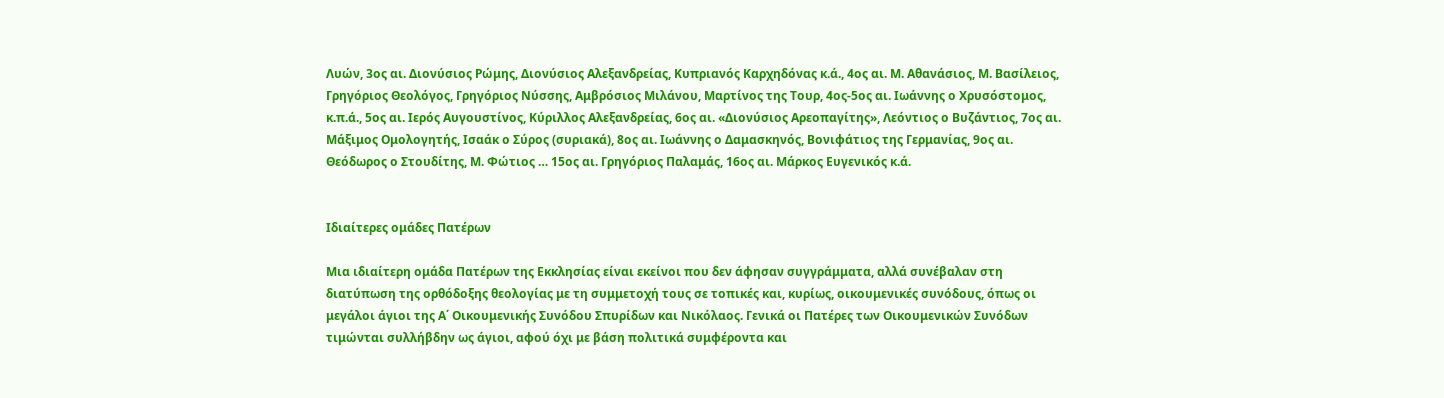Λυών, 3ος αι. Διονύσιος Ρώμης, Διονύσιος Αλεξανδρείας, Κυπριανός Καρχηδόνας κ.ά., 4ος αι. Μ. Αθανάσιος, Μ. Βασίλειος, Γρηγόριος Θεολόγος, Γρηγόριος Νύσσης, Αμβρόσιος Μιλάνου, Μαρτίνος της Τουρ, 4ος-5ος αι. Ιωάννης ο Χρυσόστομος, κ.π.ά., 5ος αι. Ιερός Αυγουστίνος, Κύριλλος Αλεξανδρείας, 6ος αι. «Διονύσιος Αρεοπαγίτης», Λεόντιος ο Βυζάντιος, 7ος αι. Μάξιμος Ομολογητής, Ισαάκ ο Σύρος (συριακά), 8ος αι. Ιωάννης ο Δαμασκηνός, Βονιφάτιος της Γερμανίας, 9ος αι. Θεόδωρος ο Στουδίτης, Μ. Φώτιος … 15ος αι. Γρηγόριος Παλαμάς, 16ος αι. Μάρκος Ευγενικός κ.ά.


Ιδιαίτερες ομάδες Πατέρων

Μια ιδιαίτερη ομάδα Πατέρων της Εκκλησίας είναι εκείνοι που δεν άφησαν συγγράμματα, αλλά συνέβαλαν στη διατύπωση της ορθόδοξης θεολογίας με τη συμμετοχή τους σε τοπικές και, κυρίως, οικουμενικές συνόδους, όπως οι μεγάλοι άγιοι της Α΄ Οικουμενικής Συνόδου Σπυρίδων και Νικόλαος. Γενικά οι Πατέρες των Οικουμενικών Συνόδων τιμώνται συλλήβδην ως άγιοι, αφού όχι με βάση πολιτικά συμφέροντα και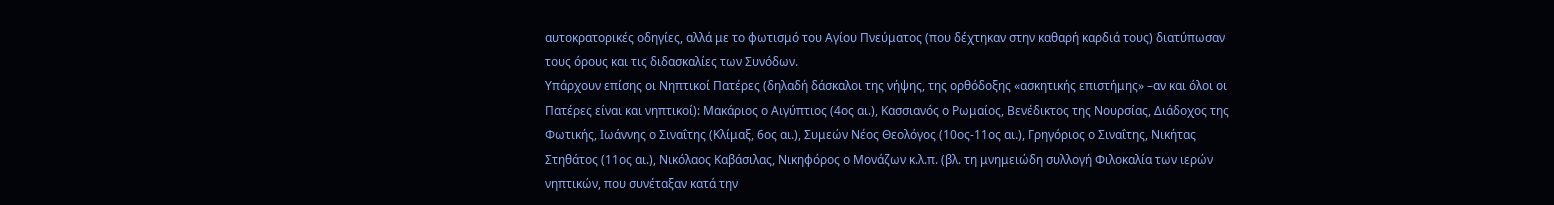αυτοκρατορικές οδηγίες, αλλά με το φωτισμό του Αγίου Πνεύματος (που δέχτηκαν στην καθαρή καρδιά τους) διατύπωσαν τους όρους και τις διδασκαλίες των Συνόδων.
Υπάρχουν επίσης οι Νηπτικοί Πατέρες (δηλαδή δάσκαλοι της νήψης, της ορθόδοξης «ασκητικής επιστήμης» –αν και όλοι οι Πατέρες είναι και νηπτικοί): Μακάριος ο Αιγύπτιος (4ος αι.), Κασσιανός ο Ρωμαίος, Βενέδικτος της Νουρσίας, Διάδοχος της Φωτικής, Ιωάννης ο Σιναΐτης (Κλίμαξ, 6ος αι.), Συμεών Νέος Θεολόγος (10ος-11ος αι.), Γρηγόριος ο Σιναΐτης, Νικήτας Στηθάτος (11ος αι.), Νικόλαος Καβάσιλας, Νικηφόρος ο Μονάζων κ.λ.π. (βλ. τη μνημειώδη συλλογή Φιλοκαλία των ιερών νηπτικών, που συνέταξαν κατά την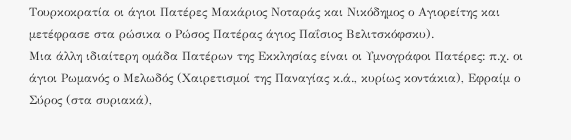Τουρκοκρατία οι άγιοι Πατέρες Μακάριος Νοταράς και Νικόδημος ο Αγιορείτης και μετέφρασε στα ρώσικα ο Ρώσος Πατέρας άγιος Παΐσιος Βελιτσκόφσκυ).
Μια άλλη ιδιαίτερη ομάδα Πατέρων της Εκκλησίας είναι οι Υμνογράφοι Πατέρες: π.χ. οι άγιοι Ρωμανός ο Μελωδός (Χαιρετισμοί της Παναγίας κ.ά., κυρίως κοντάκια), Εφραίμ ο Σύρος (στα συριακά),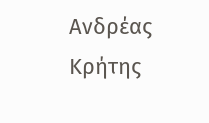Ανδρέας Κρήτης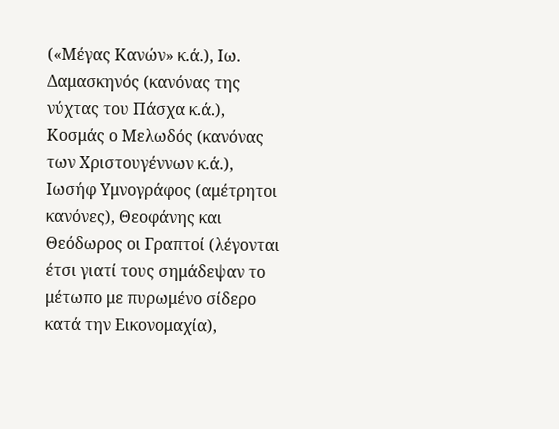(«Μέγας Κανών» κ.ά.), Ιω. Δαμασκηνός (κανόνας της νύχτας του Πάσχα κ.ά.), Κοσμάς ο Μελωδός (κανόνας των Χριστουγέννων κ.ά.), Ιωσήφ Υμνογράφος (αμέτρητοι κανόνες), Θεοφάνης και Θεόδωρος οι Γραπτοί (λέγονται έτσι γιατί τους σημάδεψαν το μέτωπο με πυρωμένο σίδερο κατά την Εικονομαχία),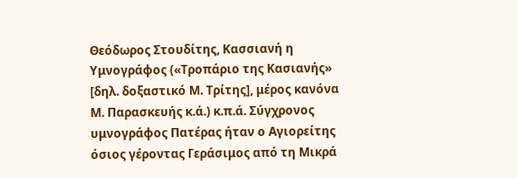Θεόδωρος Στουδίτης, Κασσιανή η Υμνογράφος («Τροπάριο της Κασιανής» [δηλ. δοξαστικό Μ. Τρίτης], μέρος κανόνα Μ. Παρασκευής κ.ά.) κ.π.ά. Σύγχρονος υμνογράφος Πατέρας ήταν ο Αγιορείτης όσιος γέροντας Γεράσιμος από τη Μικρά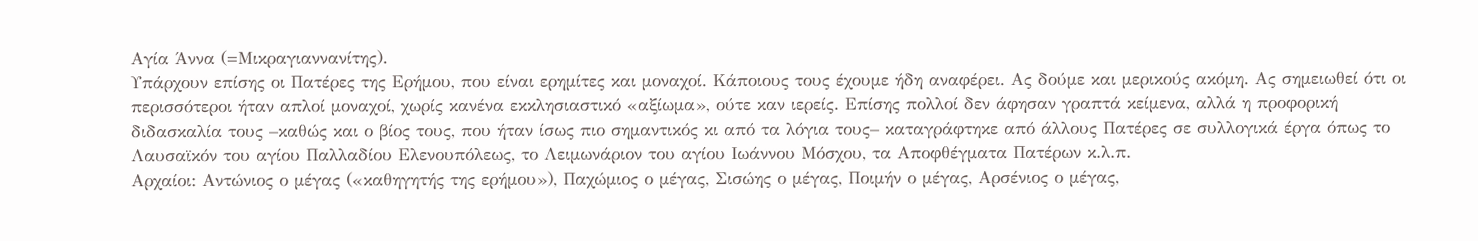Αγία Άννα (=Μικραγιαννανίτης).
Υπάρχουν επίσης οι Πατέρες της Ερήμου, που είναι ερημίτες και μοναχοί. Κάποιους τους έχουμε ήδη αναφέρει. Ας δούμε και μερικούς ακόμη. Ας σημειωθεί ότι οι περισσότεροι ήταν απλοί μοναχοί, χωρίς κανένα εκκλησιαστικό «αξίωμα», ούτε καν ιερείς. Επίσης πολλοί δεν άφησαν γραπτά κείμενα, αλλά η προφορική διδασκαλία τους –καθώς και ο βίος τους, που ήταν ίσως πιο σημαντικός κι από τα λόγια τους– καταγράφτηκε από άλλους Πατέρες σε συλλογικά έργα όπως το Λαυσαϊκόν του αγίου Παλλαδίου Ελενουπόλεως, το Λειμωνάριον του αγίου Ιωάννου Μόσχου, τα Αποφθέγματα Πατέρων κ.λ.π.
Αρχαίοι: Αντώνιος ο μέγας («καθηγητής της ερήμου»), Παχώμιος ο μέγας, Σισώης ο μέγας, Ποιμήν ο μέγας, Αρσένιος ο μέγας,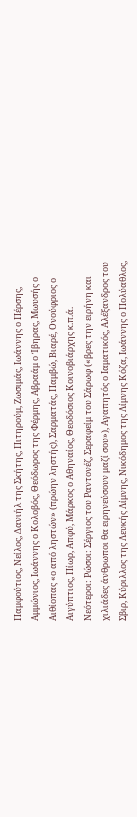Παμφούτιος, Νείλος, Δανιήλ της Σκήτης, Πιτηρούμ, Ζωσιμάς, Ιωάννης ο Πέρσης, Αμμώνιος, Ιωάννης ο Κολοβός, Θεόδωρος της Φέρμης, Αβραάμ ο Ίβηρας, Μωυσής ο Αιθίοπας «ο από ληστών» (πρώην ληστής), Σαρματάς, Παμβώ, Βιαρέ, Ονούφριος ο Αιγύπτιος, Πίωρ, Απφύ, Μάρκος ο Αθηναίος, Θεοδόσιος Κοινοβιάρχης κ.π.ά.
Νεότεροι: Ρώσοι: Σέργιος του Ραντονέζ, Σεραφείμ του Σάρωφ («βρες την ειρήνη και χιλιάδες άνθρωποι θα ειρηνεύσουν μαζί σου»), Αγαπητός ο Ιαματικός, Αλέξανδρος του Σβιρ, Κύριλλος της Λευκής Λίμνης, Νικόδημος της Λίμνης Κόζα, Ιωάννης ο Πολύαθλος,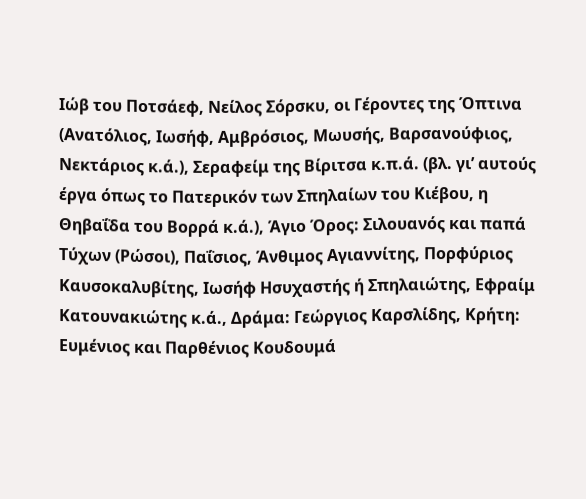Ιώβ του Ποτσάεφ, Νείλος Σόρσκυ, οι Γέροντες της Όπτινα (Ανατόλιος, Ιωσήφ, Αμβρόσιος, Μωυσής, Βαρσανούφιος, Νεκτάριος κ.ά.), Σεραφείμ της Βίριτσα κ.π.ά. (βλ. γι’ αυτούς έργα όπως το Πατερικόν των Σπηλαίων του Κιέβου, η Θηβαΐδα του Βορρά κ.ά.), Άγιο Όρος: Σιλουανός και παπά Τύχων (Ρώσοι), Παΐσιος, Άνθιμος Αγιαννίτης, Πορφύριος Καυσοκαλυβίτης, Ιωσήφ Ησυχαστής ή Σπηλαιώτης, Εφραίμ Κατουνακιώτης κ.ά., Δράμα: Γεώργιος Καρσλίδης, Κρήτη: Ευμένιος και Παρθένιος Κουδουμά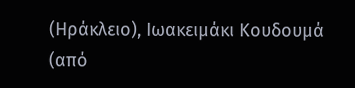(Ηράκλειο), Ιωακειμάκι Κουδουμά (από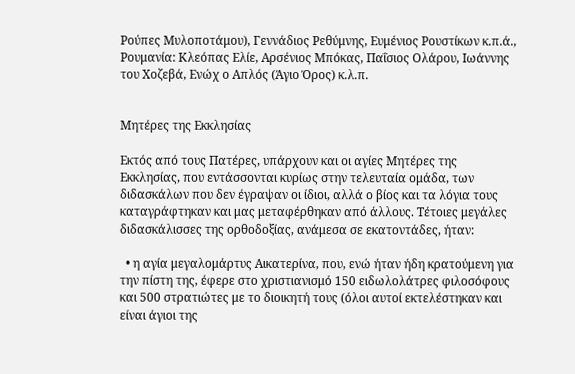Ρούπες Μυλοποτάμου), Γεννάδιος Ρεθύμνης, Ευμένιος Ρουστίκων κ.π.ά., Ρουμανία: Κλεόπας Ελίε, Αρσένιος Μπόκας, Παΐσιος Ολάρου, Ιωάννης του Χοζεβά, Ενώχ ο Απλός (Άγιο Όρος) κ.λ.π.


Μητέρες της Εκκλησίας

Εκτός από τους Πατέρες, υπάρχουν και οι αγίες Μητέρες της Εκκλησίας, που εντάσσονται κυρίως στην τελευταία ομάδα, των διδασκάλων που δεν έγραψαν οι ίδιοι, αλλά ο βίος και τα λόγια τους καταγράφτηκαν και μας μεταφέρθηκαν από άλλους. Τέτοιες μεγάλες διδασκάλισσες της ορθοδοξίας, ανάμεσα σε εκατοντάδες, ήταν:

  • η αγία μεγαλομάρτυς Αικατερίνα, που, ενώ ήταν ήδη κρατούμενη για την πίστη της, έφερε στο χριστιανισμό 150 ειδωλολάτρες φιλοσόφους και 500 στρατιώτες με το διοικητή τους (όλοι αυτοί εκτελέστηκαν και είναι άγιοι της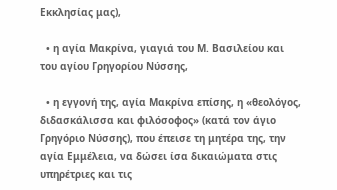Εκκλησίας μας),

  • η αγία Μακρίνα, γιαγιά του Μ. Βασιλείου και του αγίου Γρηγορίου Νύσσης,

  • η εγγονή της, αγία Μακρίνα επίσης, η «θεολόγος, διδασκάλισσα και φιλόσοφος» (κατά τον άγιο Γρηγόριο Νύσσης), που έπεισε τη μητέρα της, την αγία Εμμέλεια, να δώσει ίσα δικαιώματα στις υπηρέτριες και τις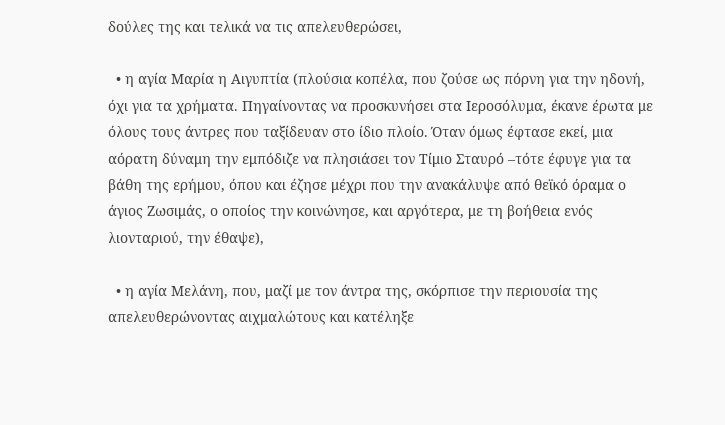δούλες της και τελικά να τις απελευθερώσει,

  • η αγία Μαρία η Αιγυπτία (πλούσια κοπέλα, που ζούσε ως πόρνη για την ηδονή, όχι για τα χρήματα. Πηγαίνοντας να προσκυνήσει στα Ιεροσόλυμα, έκανε έρωτα με όλους τους άντρες που ταξίδευαν στο ίδιο πλοίο. Όταν όμως έφτασε εκεί, μια αόρατη δύναμη την εμπόδιζε να πλησιάσει τον Τίμιο Σταυρό –τότε έφυγε για τα βάθη της ερήμου, όπου και έζησε μέχρι που την ανακάλυψε από θεϊκό όραμα ο άγιος Ζωσιμάς, ο οποίος την κοινώνησε, και αργότερα, με τη βοήθεια ενός λιονταριού, την έθαψε),

  • η αγία Μελάνη, που, μαζί με τον άντρα της, σκόρπισε την περιουσία της απελευθερώνοντας αιχμαλώτους και κατέληξε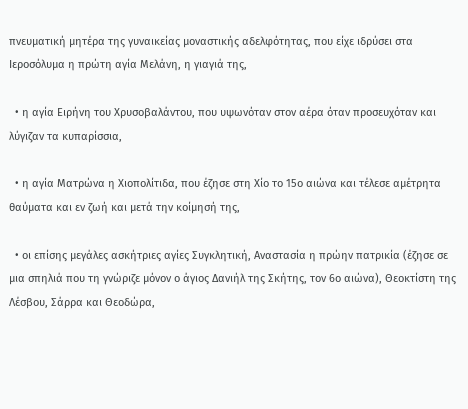πνευματική μητέρα της γυναικείας μοναστικής αδελφότητας, που είχε ιδρύσει στα Ιεροσόλυμα η πρώτη αγία Μελάνη, η γιαγιά της,

  • η αγία Ειρήνη του Χρυσοβαλάντου, που υψωνόταν στον αέρα όταν προσευχόταν και λύγιζαν τα κυπαρίσσια,

  • η αγία Ματρώνα η Χιοπολίτιδα, που έζησε στη Χίο το 15ο αιώνα και τέλεσε αμέτρητα θαύματα και εν ζωή και μετά την κοίμησή της,

  • οι επίσης μεγάλες ασκήτριες αγίες Συγκλητική, Αναστασία η πρώην πατρικία (έζησε σε μια σπηλιά που τη γνώριζε μόνον ο άγιος Δανιήλ της Σκήτης, τον 6ο αιώνα), Θεοκτίστη της Λέσβου, Σάρρα και Θεοδώρα,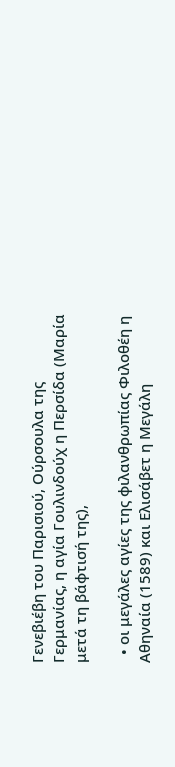Γενεβιέβη του Παρισιού, Ούρσουλα της Γερμανίας, η αγία Γουλινδούχ η Περσίδα (Μαρία μετά τη βάφτισή της),

  • οι μεγάλες αγίες της φιλανθρωπίας Φιλοθέη η Αθηναία (1589) και Ελισάβετ η Μεγάλη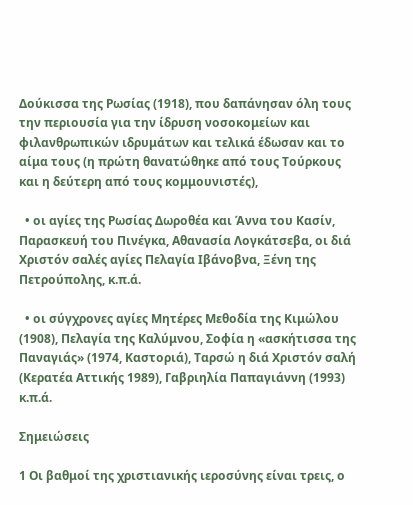Δούκισσα της Ρωσίας (1918), που δαπάνησαν όλη τους την περιουσία για την ίδρυση νοσοκομείων και φιλανθρωπικών ιδρυμάτων και τελικά έδωσαν και το αίμα τους (η πρώτη θανατώθηκε από τους Τούρκους και η δεύτερη από τους κομμουνιστές),

  • οι αγίες της Ρωσίας Δωροθέα και Άννα του Κασίν, Παρασκευή του Πινέγκα, Αθανασία Λογκάτσεβα, οι διά Χριστόν σαλές αγίες Πελαγία Ιβάνοβνα, Ξένη της Πετρούπολης, κ.π.ά.

  • οι σύγχρονες αγίες Μητέρες Μεθοδία της Κιμώλου (1908), Πελαγία της Καλύμνου, Σοφία η «ασκήτισσα της Παναγιάς» (1974, Καστοριά), Ταρσώ η διά Χριστόν σαλή (Κερατέα Αττικής 1989), Γαβριηλία Παπαγιάννη (1993) κ.π.ά.

Σημειώσεις

1 Οι βαθμοί της χριστιανικής ιεροσύνης είναι τρεις, ο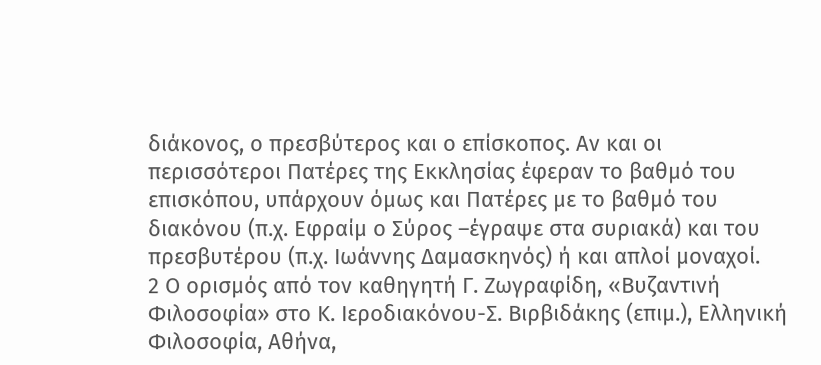διάκονος, ο πρεσβύτερος και ο επίσκοπος. Αν και οι περισσότεροι Πατέρες της Εκκλησίας έφεραν το βαθμό του επισκόπου, υπάρχουν όμως και Πατέρες με το βαθμό του διακόνου (π.χ. Εφραίμ ο Σύρος –έγραψε στα συριακά) και του πρεσβυτέρου (π.χ. Ιωάννης Δαμασκηνός) ή και απλοί μοναχοί.
2 Ο ορισμός από τον καθηγητή Γ. Ζωγραφίδη, «Βυζαντινή Φιλοσοφία» στο Κ. Ιεροδιακόνου-Σ. Βιρβιδάκης (επιμ.), Ελληνική Φιλοσοφία, Αθήνα,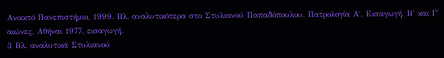Ανοικτό Πανεπιστήμιο, 1999. Βλ. αναλυτικότερα στο Στυλιανού Παπαδόπουλου, Πατρολογία Α΄, Εισαγωγή, Β΄ και Γ΄ αιώνες, Αθήναι 1977, εισαγωγή.
3 Βλ. αναλυτικά Στυλιανού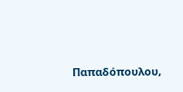Παπαδόπουλου,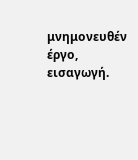μνημονευθέν έργο, εισαγωγή.